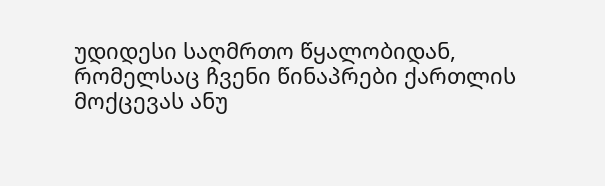უდიდესი საღმრთო წყალობიდან, რომელსაც ჩვენი წინაპრები ქართლის მოქცევას ანუ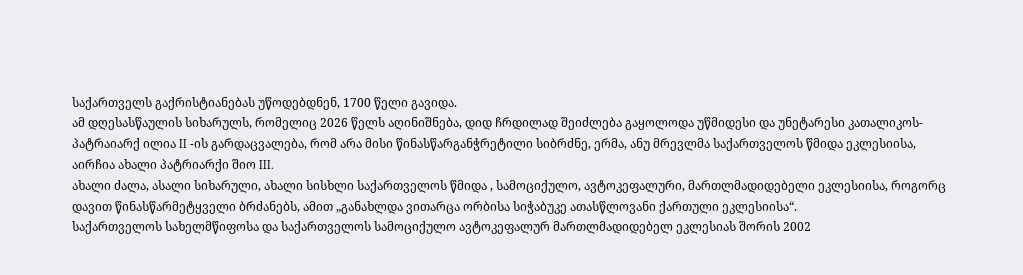საქართველს გაქრისტიანებას უწოდებდნენ, 1700 წელი გავიდა.
ამ დღესასწაულის სიხარულს, რომელიც 2026 წელს აღინიშნება, დიდ ჩრდილად შეიძლება გაყოლოდა უწმიდესი და უნეტარესი კათალიკოს-პატრაიარქ ილია II -ის გარდაცვალება, რომ არა მისი წინასწარგანჭრეტილი სიბრძნე, ერმა, ანუ მრევლმა საქართველოს წმიდა ეკლესიისა, აირჩია ახალი პატრიარქი შიო III.
ახალი ძალა, ასალი სიხარული, ახალი სისხლი საქართველოს წმიდა , სამოციქულო, ავტოკეფალური, მართლმადიდებელი ეკლესიისა, როგორც დავით წინასწარმეტყველი ბრძანებს, ამით „განახლდა ვითარცა ორბისა სიჭაბუკე ათასწლოვანი ქართული ეკლესიისა“.
საქართველოს სახელმწიფოსა და საქართველოს სამოციქულო ავტოკეფალურ მართლმადიდებელ ეკლესიას შორის 2002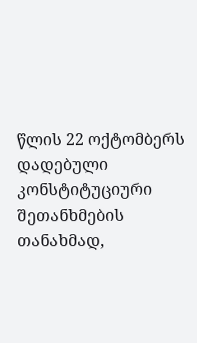წლის 22 ოქტომბერს დადებული კონსტიტუციური შეთანხმების თანახმად,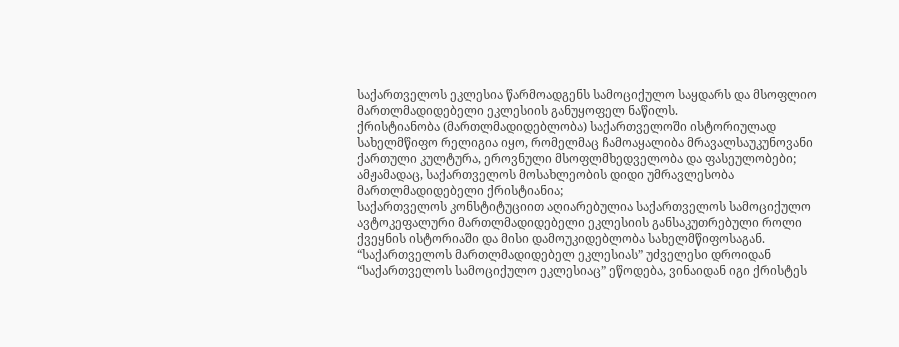საქართველოს ეკლესია წარმოადგენს სამოციქულო საყდარს და მსოფლიო მართლმადიდებელი ეკლესიის განუყოფელ ნაწილს.
ქრისტიანობა (მართლმადიდებლობა) საქართველოში ისტორიულად სახელმწიფო რელიგია იყო, რომელმაც ჩამოაყალიბა მრავალსაუკუნოვანი ქართული კულტურა, ეროვნული მსოფლმხედველობა და ფასეულობები;
ამჟამადაც, საქართველოს მოსახლეობის დიდი უმრავლესობა მართლმადიდებელი ქრისტიანია;
საქართველოს კონსტიტუციით აღიარებულია საქართველოს სამოციქულო ავტოკეფალური მართლმადიდებელი ეკლესიის განსაკუთრებული როლი ქვეყნის ისტორიაში და მისი დამოუკიდებლობა სახელმწიფოსაგან.
“საქართველოს მართლმადიდებელ ეკლესიას” უძველესი დროიდან “საქართველოს სამოციქულო ეკლესიაც” ეწოდება, ვინაიდან იგი ქრისტეს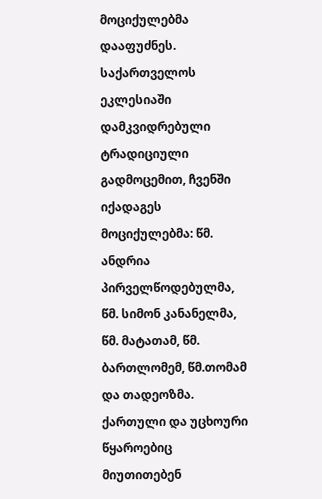მოციქულებმა დააფუძნეს. საქართველოს ეკლესიაში დამკვიდრებული ტრადიციული გადმოცემით, ჩვენში იქადაგეს მოციქულებმა: წმ. ანდრია პირველწოდებულმა, წმ. სიმონ კანანელმა, წმ. მატათამ, წმ. ბართლომემ, წმ.თომამ და თადეოზმა. ქართული და უცხოური წყაროებიც მიუთითებენ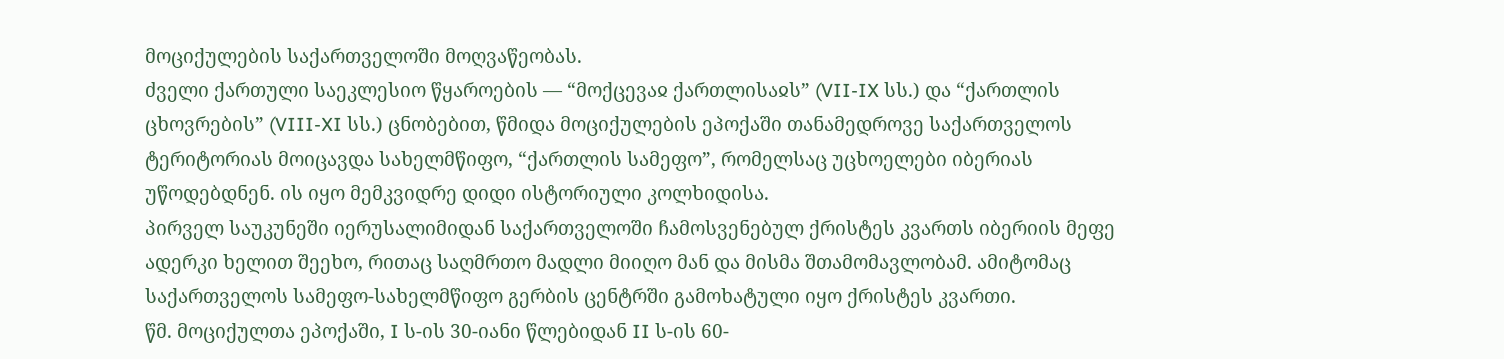მოციქულების საქართველოში მოღვაწეობას.
ძველი ქართული საეკლესიო წყაროების — “მოქცევაჲ ქართლისაჲს” (VII-IX სს.) და “ქართლის ცხოვრების” (VIII-XI სს.) ცნობებით, წმიდა მოციქულების ეპოქაში თანამედროვე საქართველოს ტერიტორიას მოიცავდა სახელმწიფო, “ქართლის სამეფო”, რომელსაც უცხოელები იბერიას უწოდებდნენ. ის იყო მემკვიდრე დიდი ისტორიული კოლხიდისა.
პირველ საუკუნეში იერუსალიმიდან საქართველოში ჩამოსვენებულ ქრისტეს კვართს იბერიის მეფე ადერკი ხელით შეეხო, რითაც საღმრთო მადლი მიიღო მან და მისმა შთამომავლობამ. ამიტომაც საქართველოს სამეფო-სახელმწიფო გერბის ცენტრში გამოხატული იყო ქრისტეს კვართი.
წმ. მოციქულთა ეპოქაში, I ს-ის 30-იანი წლებიდან II ს-ის 60-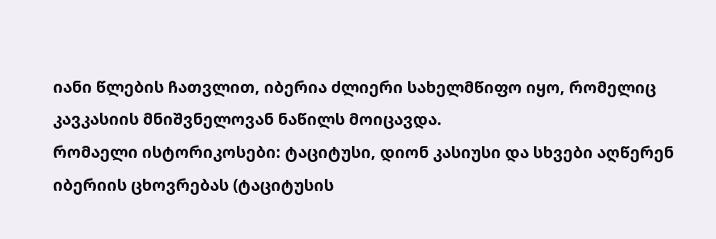იანი წლების ჩათვლით, იბერია ძლიერი სახელმწიფო იყო, რომელიც კავკასიის მნიშვნელოვან ნაწილს მოიცავდა.
რომაელი ისტორიკოსები: ტაციტუსი, დიონ კასიუსი და სხვები აღწერენ იბერიის ცხოვრებას (ტაციტუსის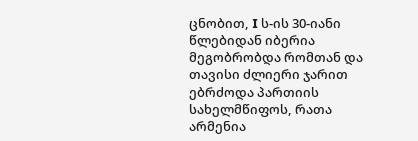ცნობით, I ს-ის 30-იანი წლებიდან იბერია მეგობრობდა რომთან და თავისი ძლიერი ჯარით ებრძოდა პართიის სახელმწიფოს, რათა არმენია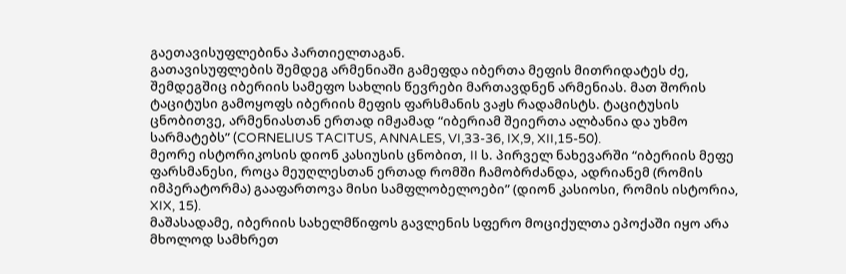გაეთავისუფლებინა პართიელთაგან.
გათავისუფლების შემდეგ არმენიაში გამეფდა იბერთა მეფის მითრიდატეს ძე, შემდეგშიც იბერიის სამეფო სახლის წევრები მართავდნენ არმენიას. მათ შორის ტაციტუსი გამოყოფს იბერიის მეფის ფარსმანის ვაჟს რადამისტს. ტაციტუსის ცნობითვე, არმენიასთან ერთად იმჟამად “იბერიამ შეიერთა ალბანია და უხმო სარმატებს” (CORNELIUS TACITUS, ANNALES, VI,33-36, IX,9, XII,15-50).
მეორე ისტორიკოსის დიონ კასიუსის ცნობით, II ს. პირველ ნახევარში “იბერიის მეფე ფარსმანესი, როცა მეუღლესთან ერთად რომში ჩამობრძანდა, ადრიანემ (რომის იმპერატორმა) გააფართოვა მისი სამფლობელოები” (დიონ კასიოსი, რომის ისტორია, XIX, 15).
მაშასადამე, იბერიის სახელმწიფოს გავლენის სფერო მოციქულთა ეპოქაში იყო არა მხოლოდ სამხრეთ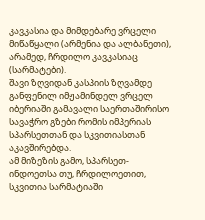კავკასია და მიმდებარე ვრცელი მიწაწყალი (არმენია და ალბანეთი), არამედ, ჩრდილო კავკასიაც (სარმატები).
შავი ზღვიდან კასპიის ზღვამდე განფენილ იმჟამინდელ ვრცელ იბერიაში გამავალი საერთაშირისო სავაჭრო გზები რომის იმპერიას სპარსეთთან და სკვითიასთან აკავშირებდა.
ამ მიზეზის გამო, სპარსეთ-ინდოეთსა თუ, ჩრდილოეთით, სკვითია სარმატიაში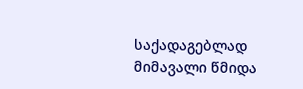საქადაგებლად მიმავალი წმიდა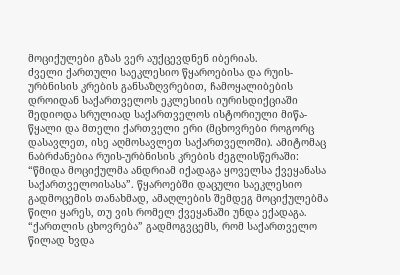მოციქულები გზას ვერ აუქცევდნენ იბერიას.
ძველი ქართული საეკლესიო წყაროებისა და რუის-ურბნისის კრების განსაზღვრებით, ჩამოყალიბების დროიდან საქართველოს ეკლესიის იურისდიქციაში შედიოდა სრულიად საქართველოს ისტორიული მიწა-წყალი და მთელი ქართველი ერი (მცხოვრები როგორც დასავლეთ, ისე აღმოსავლეთ საქართველოში). ამიტომაც ნაბრძანებია რუის-ურბნისის კრების ძეგლისწერაში: “წმიდა მოციქულმა ანდრიამ იქადაგა ყოველსა ქვეყანასა საქართველოისასა”. წყაროებში დაცული საეკლესიო გადმოცემის თანახმად, ამაღლების შემდეგ მოციქულებმა წილი ყარეს, თუ ვის რომელ ქვეყანაში უნდა ექადაგა. “ქართლის ცხოვრება” გადმოგვცემს, რომ საქართველო წილად ხვდა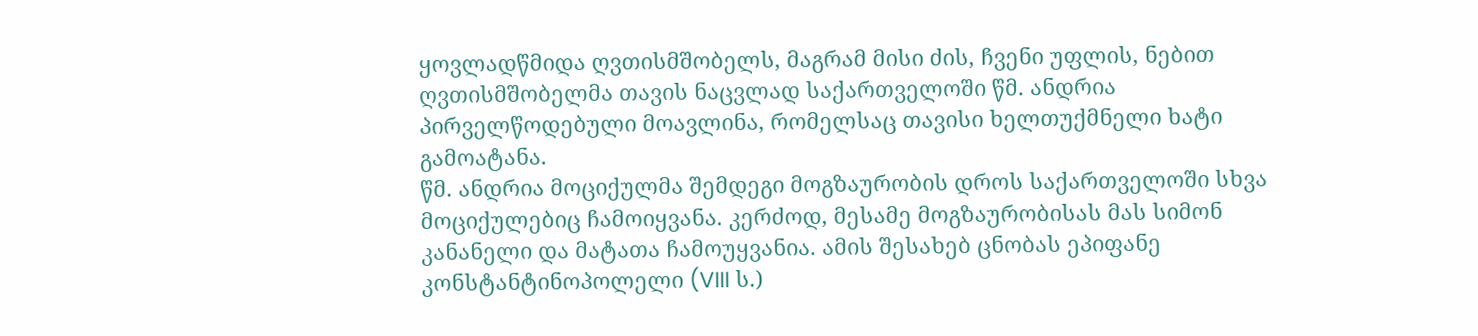ყოვლადწმიდა ღვთისმშობელს, მაგრამ მისი ძის, ჩვენი უფლის, ნებით ღვთისმშობელმა თავის ნაცვლად საქართველოში წმ. ანდრია პირველწოდებული მოავლინა, რომელსაც თავისი ხელთუქმნელი ხატი გამოატანა.
წმ. ანდრია მოციქულმა შემდეგი მოგზაურობის დროს საქართველოში სხვა მოციქულებიც ჩამოიყვანა. კერძოდ, მესამე მოგზაურობისას მას სიმონ კანანელი და მატათა ჩამოუყვანია. ამის შესახებ ცნობას ეპიფანე კონსტანტინოპოლელი (VIII ს.)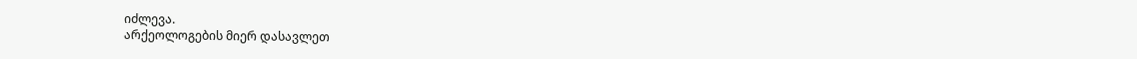იძლევა.
არქეოლოგების მიერ დასავლეთ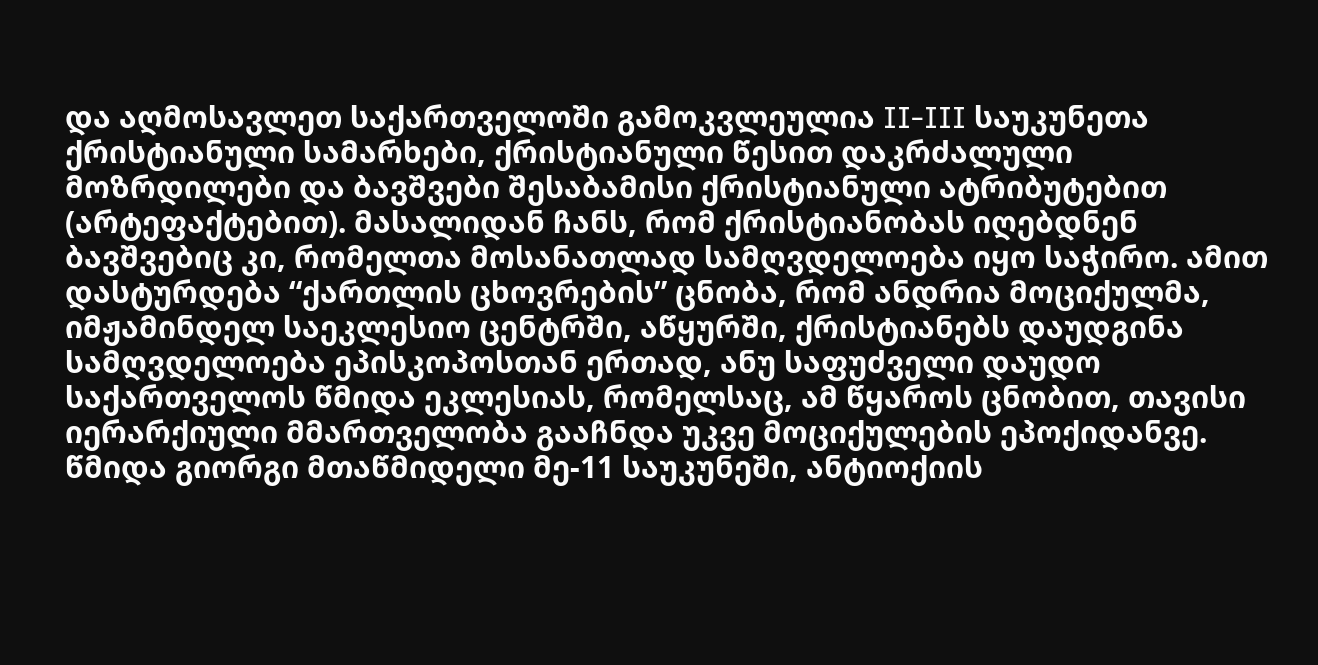და აღმოსავლეთ საქართველოში გამოკვლეულია II-III საუკუნეთა ქრისტიანული სამარხები, ქრისტიანული წესით დაკრძალული მოზრდილები და ბავშვები შესაბამისი ქრისტიანული ატრიბუტებით (არტეფაქტებით). მასალიდან ჩანს, რომ ქრისტიანობას იღებდნენ ბავშვებიც კი, რომელთა მოსანათლად სამღვდელოება იყო საჭირო. ამით დასტურდება “ქართლის ცხოვრების” ცნობა, რომ ანდრია მოციქულმა, იმჟამინდელ საეკლესიო ცენტრში, აწყურში, ქრისტიანებს დაუდგინა სამღვდელოება ეპისკოპოსთან ერთად, ანუ საფუძველი დაუდო საქართველოს წმიდა ეკლესიას, რომელსაც, ამ წყაროს ცნობით, თავისი იერარქიული მმართველობა გააჩნდა უკვე მოციქულების ეპოქიდანვე. წმიდა გიორგი მთაწმიდელი მე-11 საუკუნეში, ანტიოქიის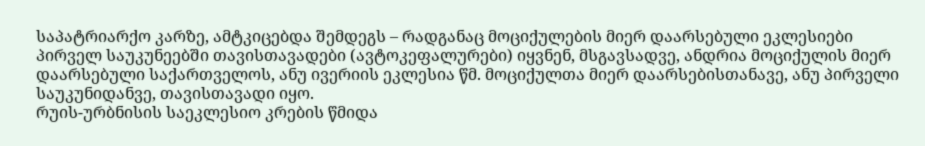საპატრიარქო კარზე, ამტკიცებდა შემდეგს – რადგანაც მოციქულების მიერ დაარსებული ეკლესიები პირველ საუკუნეებში თავისთავადები (ავტოკეფალურები) იყვნენ, მსგავსადვე, ანდრია მოციქულის მიერ დაარსებული საქართველოს, ანუ ივერიის ეკლესია წმ. მოციქულთა მიერ დაარსებისთანავე, ანუ პირველი საუკუნიდანვე, თავისთავადი იყო.
რუის-ურბნისის საეკლესიო კრების წმიდა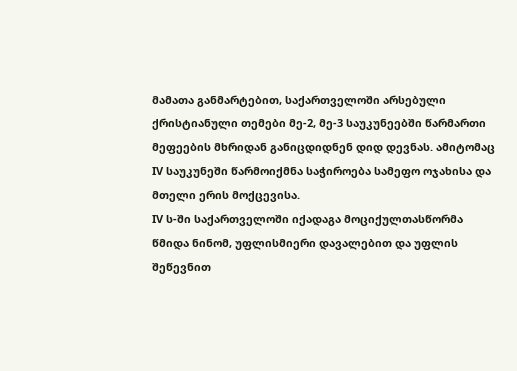მამათა განმარტებით, საქართველოში არსებული ქრისტიანული თემები მე-2, მე-3 საუკუნეებში წარმართი მეფეების მხრიდან განიცდიდნენ დიდ დევნას. ამიტომაც IV საუკუნეში წარმოიქმნა საჭიროება სამეფო ოჯახისა და მთელი ერის მოქცევისა.
IV ს-ში საქართველოში იქადაგა მოციქულთასწორმა წმიდა ნინომ, უფლისმიერი დავალებით და უფლის შეწევნით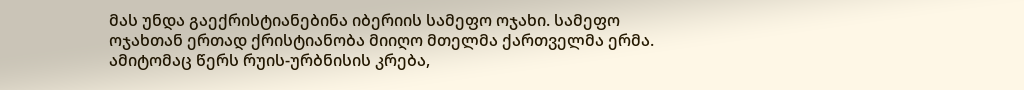მას უნდა გაექრისტიანებინა იბერიის სამეფო ოჯახი. სამეფო ოჯახთან ერთად ქრისტიანობა მიიღო მთელმა ქართველმა ერმა. ამიტომაც წერს რუის-ურბნისის კრება,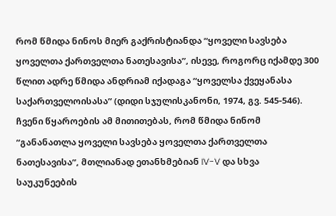რომ წმიდა ნინოს მიერ გაქრისტიანდა “ყოველი სავსება ყოველთა ქართველთა ნათესავისა”, ისევე, როგორც იქამდე 300 წლით ადრე წმიდა ანდრიამ იქადაგა “ყოველსა ქვეყანასა საქართველოისასა” (დიდი სჯულისკანონი, 1974, გვ. 545-546).
ჩვენი წყაროების ამ მითითებას, რომ წმიდა ნინომ “განანათლა ყოველი სავსება ყოველთა ქართველთა ნათესავისა”, მთლიანად ეთანხმებიან IV-V და სხვა საუკუნეების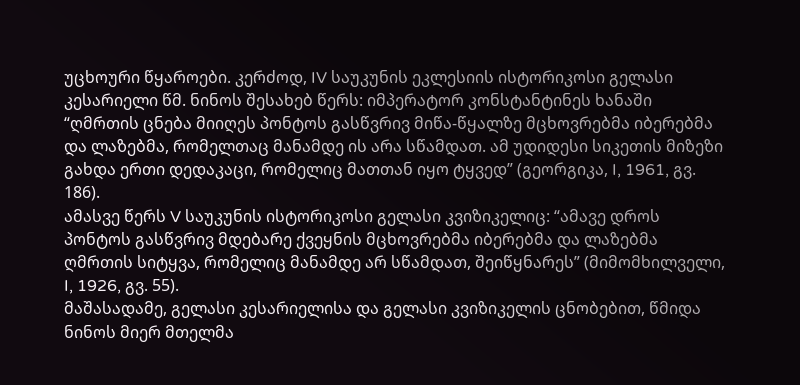უცხოური წყაროები. კერძოდ, IV საუკუნის ეკლესიის ისტორიკოსი გელასი კესარიელი წმ. ნინოს შესახებ წერს: იმპერატორ კონსტანტინეს ხანაში “ღმრთის ცნება მიიღეს პონტოს გასწვრივ მიწა-წყალზე მცხოვრებმა იბერებმა და ლაზებმა, რომელთაც მანამდე ის არა სწამდათ. ამ უდიდესი სიკეთის მიზეზი გახდა ერთი დედაკაცი, რომელიც მათთან იყო ტყვედ” (გეორგიკა, I, 1961, გვ. 186).
ამასვე წერს V საუკუნის ისტორიკოსი გელასი კვიზიკელიც: “ამავე დროს პონტოს გასწვრივ მდებარე ქვეყნის მცხოვრებმა იბერებმა და ლაზებმა ღმრთის სიტყვა, რომელიც მანამდე არ სწამდათ, შეიწყნარეს” (მიმომხილველი, I, 1926, გვ. 55).
მაშასადამე, გელასი კესარიელისა და გელასი კვიზიკელის ცნობებით, წმიდა ნინოს მიერ მთელმა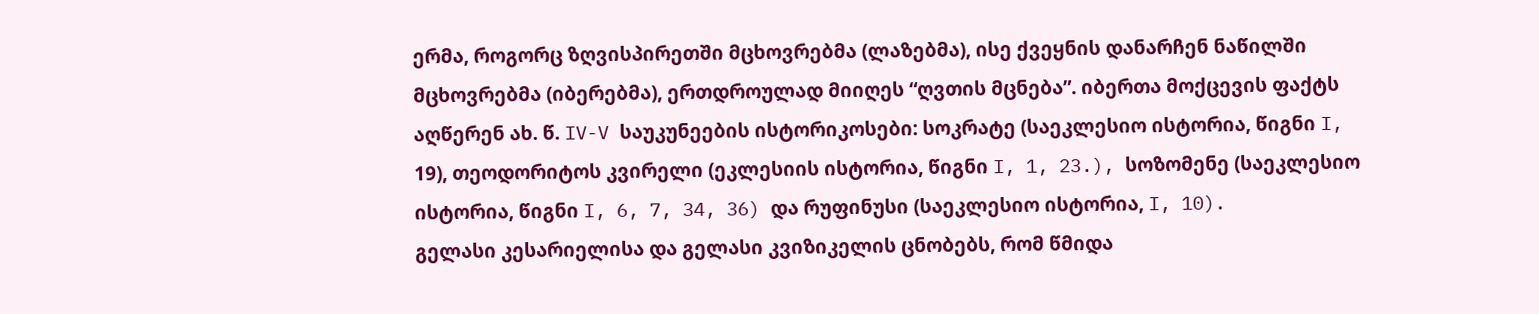ერმა, როგორც ზღვისპირეთში მცხოვრებმა (ლაზებმა), ისე ქვეყნის დანარჩენ ნაწილში მცხოვრებმა (იბერებმა), ერთდროულად მიიღეს “ღვთის მცნება”. იბერთა მოქცევის ფაქტს აღწერენ ახ. წ. IV-V საუკუნეების ისტორიკოსები: სოკრატე (საეკლესიო ისტორია, წიგნი I, 19), თეოდორიტოს კვირელი (ეკლესიის ისტორია, წიგნი I, 1, 23.), სოზომენე (საეკლესიო ისტორია, წიგნი I, 6, 7, 34, 36) და რუფინუსი (საეკლესიო ისტორია, I, 10).
გელასი კესარიელისა და გელასი კვიზიკელის ცნობებს, რომ წმიდა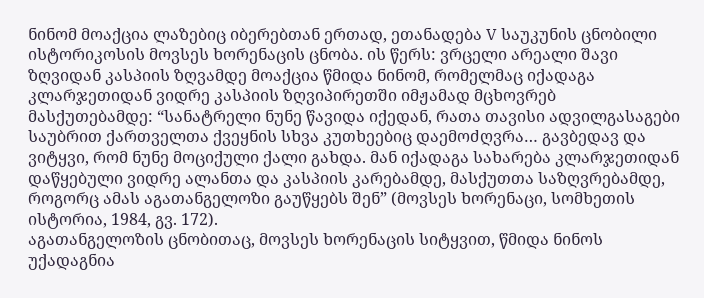ნინომ მოაქცია ლაზებიც იბერებთან ერთად, ეთანადება V საუკუნის ცნობილი ისტორიკოსის მოვსეს ხორენაცის ცნობა. ის წერს: ვრცელი არეალი შავი ზღვიდან კასპიის ზღვამდე მოაქცია წმიდა ნინომ, რომელმაც იქადაგა კლარჯეთიდან ვიდრე კასპიის ზღვიპირეთში იმჟამად მცხოვრებ მასქუთებამდე: “სანატრელი ნუნე წავიდა იქედან, რათა თავისი ადვილგასაგები საუბრით ქართველთა ქვეყნის სხვა კუთხეებიც დაემოძღვრა… გავბედავ და ვიტყვი, რომ ნუნე მოციქული ქალი გახდა. მან იქადაგა სახარება კლარჯეთიდან დაწყებული ვიდრე ალანთა და კასპიის კარებამდე, მასქუთთა საზღვრებამდე, როგორც ამას აგათანგელოზი გაუწყებს შენ” (მოვსეს ხორენაცი, სომხეთის ისტორია, 1984, გვ. 172).
აგათანგელოზის ცნობითაც, მოვსეს ხორენაცის სიტყვით, წმიდა ნინოს უქადაგნია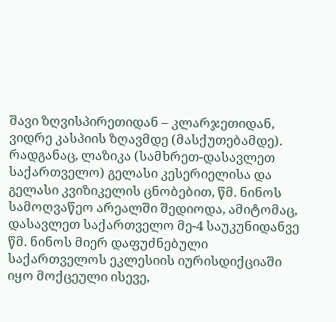შავი ზღვისპირეთიდან – კლარჯეთიდან, ვიდრე კასპიის ზღავმდე (მასქუთებამდე). რადგანაც, ლაზიკა (სამხრეთ-დასავლეთ საქართველო) გელასი კესერიელისა და გელასი კვიზიკელის ცნობებით, წმ. ნინოს სამოღვაწეო არეალში შედიოდა, ამიტომაც, დასავლეთ საქართველო მე-4 საუკუნიდანვე წმ. ნინოს მიერ დაფუძნებული საქართველოს ეკლესიის იურისდიქციაში იყო მოქცეული ისევე,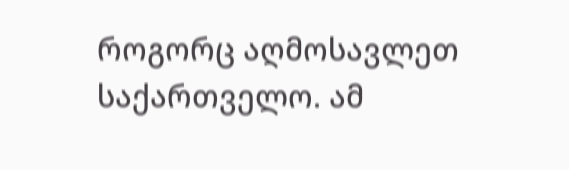როგორც აღმოსავლეთ საქართველო. ამ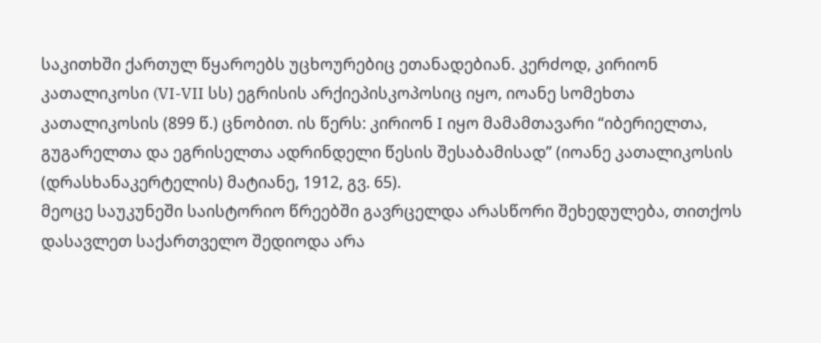საკითხში ქართულ წყაროებს უცხოურებიც ეთანადებიან. კერძოდ, კირიონ კათალიკოსი (VI-VII სს) ეგრისის არქიეპისკოპოსიც იყო, იოანე სომეხთა კათალიკოსის (899 წ.) ცნობით. ის წერს: კირიონ I იყო მამამთავარი “იბერიელთა, გუგარელთა და ეგრისელთა ადრინდელი წესის შესაბამისად” (იოანე კათალიკოსის (დრასხანაკერტელის) მატიანე, 1912, გვ. 65).
მეოცე საუკუნეში საისტორიო წრეებში გავრცელდა არასწორი შეხედულება, თითქოს დასავლეთ საქართველო შედიოდა არა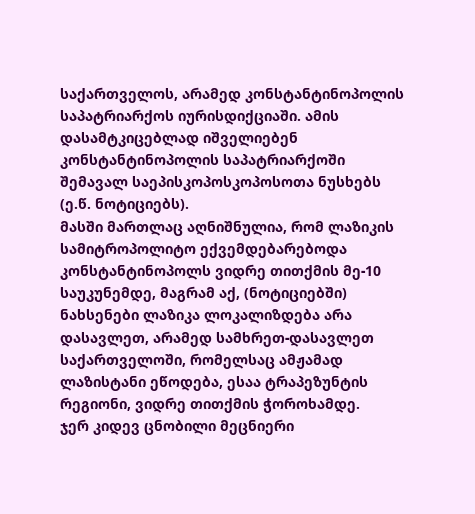საქართველოს, არამედ კონსტანტინოპოლის საპატრიარქოს იურისდიქციაში. ამის დასამტკიცებლად იშველიებენ კონსტანტინოპოლის საპატრიარქოში შემავალ საეპისკოპოსკოპოსოთა ნუსხებს (ე.წ. ნოტიციებს).
მასში მართლაც აღნიშნულია, რომ ლაზიკის სამიტროპოლიტო ექვემდებარებოდა კონსტანტინოპოლს ვიდრე თითქმის მე-10 საუკუნემდე, მაგრამ აქ, (ნოტიციებში) ნახსენები ლაზიკა ლოკალიზდება არა დასავლეთ, არამედ სამხრეთ-დასავლეთ საქართველოში, რომელსაც ამჟამად ლაზისტანი ეწოდება, ესაა ტრაპეზუნტის რეგიონი, ვიდრე თითქმის ჭოროხამდე.
ჯერ კიდევ ცნობილი მეცნიერი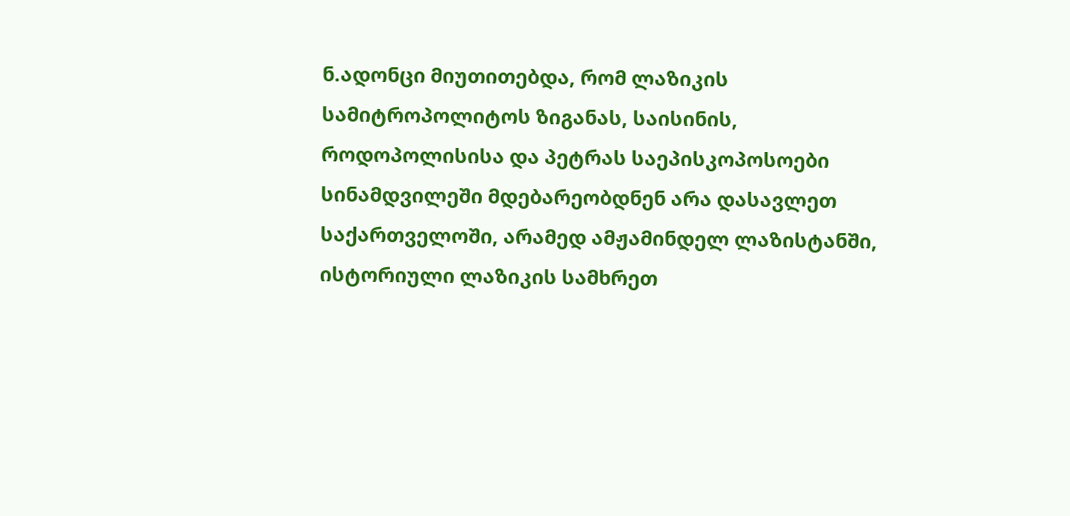ნ.ადონცი მიუთითებდა, რომ ლაზიკის სამიტროპოლიტოს ზიგანას, საისინის, როდოპოლისისა და პეტრას საეპისკოპოსოები სინამდვილეში მდებარეობდნენ არა დასავლეთ საქართველოში, არამედ ამჟამინდელ ლაზისტანში, ისტორიული ლაზიკის სამხრეთ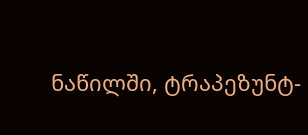ნაწილში, ტრაპეზუნტ-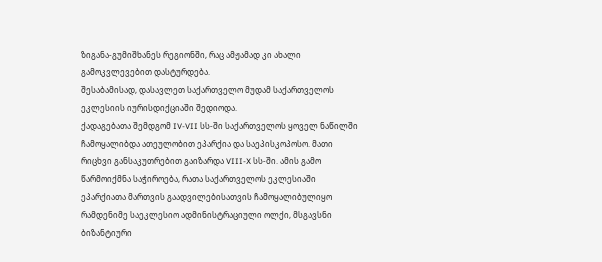ზიგანა-გუმიშხანეს რეგიონში, რაც ამჟამად კი ახალი გამოკვლევებით დასტურდება.
შესაბამისად, დასავლეთ საქართველო მუდამ საქართველოს ეკლესიის იურისდიქციაში შედიოდა.
ქადაგებათა შემდგომ IV-VII სს-ში საქართველოს ყოველ ნაწილში ჩამოყალიბდა ათეულობით ეპარქია და საეპისკოპოსო. მათი რიცხვი განსაკუთრებით გაიზარდა VIII-X სს-ში. ამის გამო წარმოიქმნა საჭიროება, რათა საქართველოს ეკლესიაში ეპარქიათა მართვის გაადვილებისათვის ჩამოყალიბულიყო რამდენიმე საეკლესიო ადმინისტრაციული ოლქი, მსგავსნი ბიზანტიური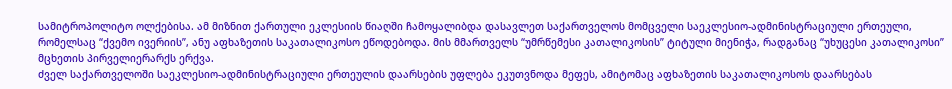სამიტროპოლიტო ოლქებისა. ამ მიზნით ქართული ეკლესიის წიაღში ჩამოყალიბდა დასავლეთ საქართველოს მომცველი საეკლესიო-ადმინისტრაციული ერთეული, რომელსაც “ქვემო ივერიის”, ანუ აფხაზეთის საკათალიკოსო ეწოდებოდა. მის მმართველს “უმრწემესი კათალიკოსის” ტიტული მიენიჭა, რადგანაც “უხუცესი კათალიკოსი” მცხეთის პირველიერარქს ერქვა.
ძველ საქართველოში საეკლესიო-ადმინისტრაციული ერთეულის დაარსების უფლება ეკუთვნოდა მეფეს, ამიტომაც აფხაზეთის საკათალიკოსოს დაარსებას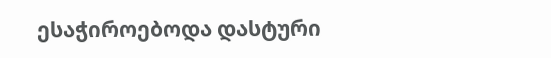ესაჭიროებოდა დასტური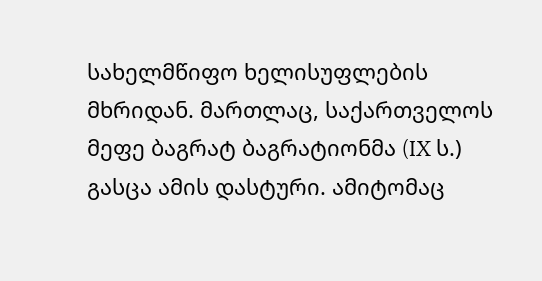სახელმწიფო ხელისუფლების მხრიდან. მართლაც, საქართველოს მეფე ბაგრატ ბაგრატიონმა (IX ს.) გასცა ამის დასტური. ამიტომაც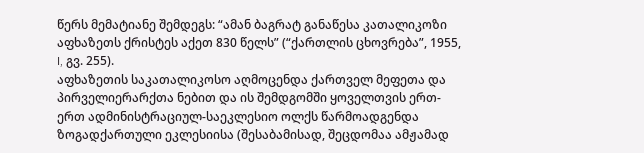წერს მემატიანე შემდეგს: “ამან ბაგრატ განაწესა კათალიკოზი აფხაზეთს ქრისტეს აქეთ 830 წელს” (“ქართლის ცხოვრება”, 1955, I, გვ. 255).
აფხაზეთის საკათალიკოსო აღმოცენდა ქართველ მეფეთა და პირველიერარქთა ნებით და ის შემდგომში ყოველთვის ერთ-ერთ ადმინისტრაციულ-საეკლესიო ოლქს წარმოადგენდა ზოგადქართული ეკლესიისა (შესაბამისად, შეცდომაა ამჟამად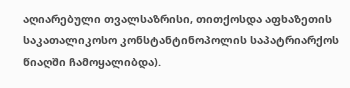აღიარებული თვალსაზრისი, თითქოსდა აფხაზეთის საკათალიკოსო კონსტანტინოპოლის საპატრიარქოს წიაღში ჩამოყალიბდა).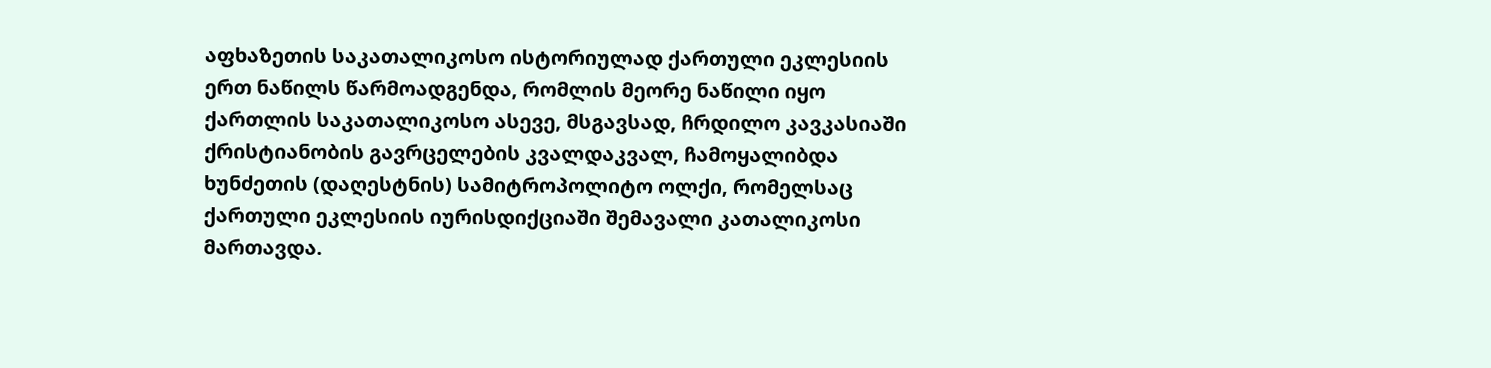აფხაზეთის საკათალიკოსო ისტორიულად ქართული ეკლესიის ერთ ნაწილს წარმოადგენდა, რომლის მეორე ნაწილი იყო ქართლის საკათალიკოსო ასევე, მსგავსად, ჩრდილო კავკასიაში ქრისტიანობის გავრცელების კვალდაკვალ, ჩამოყალიბდა ხუნძეთის (დაღესტნის) სამიტროპოლიტო ოლქი, რომელსაც ქართული ეკლესიის იურისდიქციაში შემავალი კათალიკოსი მართავდა.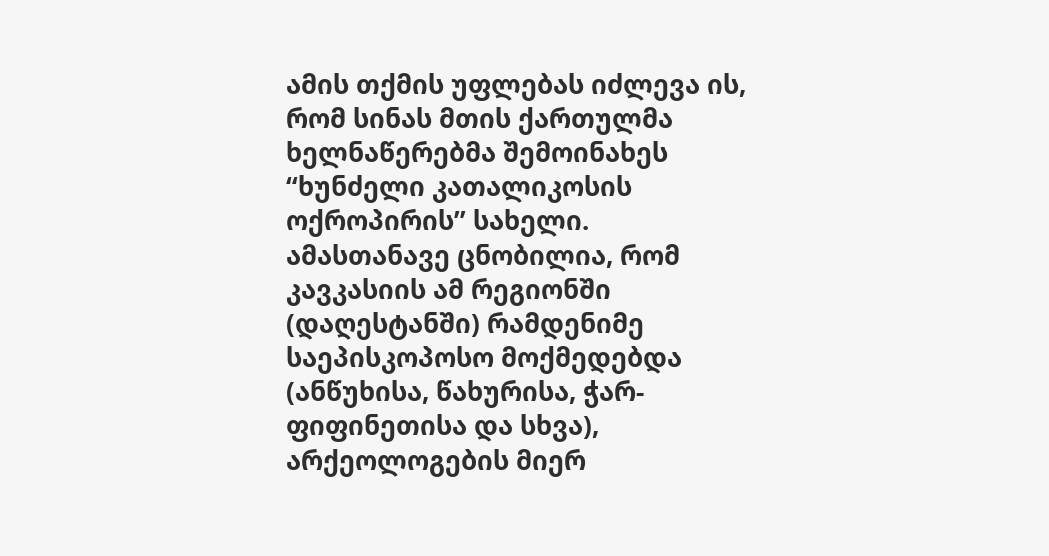ამის თქმის უფლებას იძლევა ის, რომ სინას მთის ქართულმა ხელნაწერებმა შემოინახეს “ხუნძელი კათალიკოსის ოქროპირის” სახელი.
ამასთანავე ცნობილია, რომ კავკასიის ამ რეგიონში (დაღესტანში) რამდენიმე საეპისკოპოსო მოქმედებდა (ანწუხისა, წახურისა, ჭარ-ფიფინეთისა და სხვა), არქეოლოგების მიერ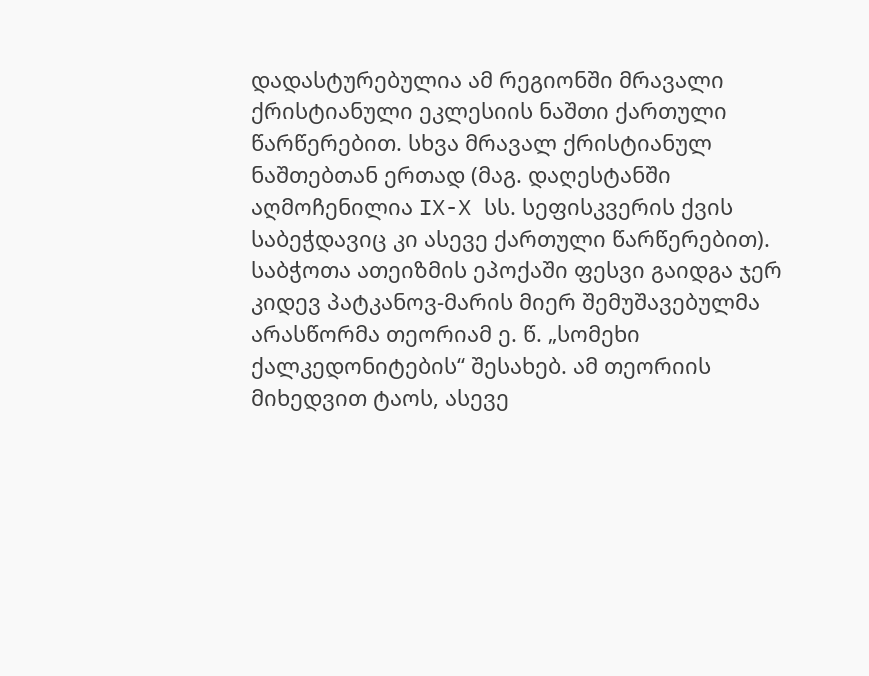დადასტურებულია ამ რეგიონში მრავალი ქრისტიანული ეკლესიის ნაშთი ქართული წარწერებით. სხვა მრავალ ქრისტიანულ ნაშთებთან ერთად (მაგ. დაღესტანში აღმოჩენილია IX-X სს. სეფისკვერის ქვის საბეჭდავიც კი ასევე ქართული წარწერებით).
საბჭოთა ათეიზმის ეპოქაში ფესვი გაიდგა ჯერ კიდევ პატკანოვ-მარის მიერ შემუშავებულმა არასწორმა თეორიამ ე. წ. „სომეხი ქალკედონიტების“ შესახებ. ამ თეორიის მიხედვით ტაოს, ასევე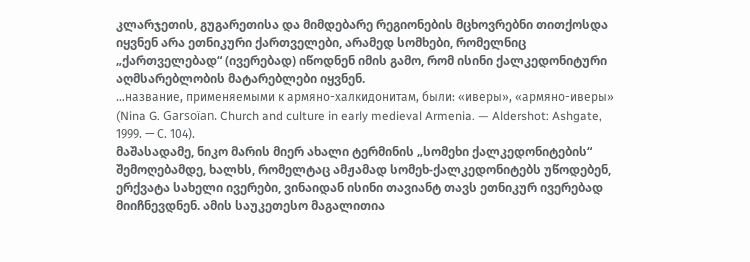კლარჯეთის, გუგარეთისა და მიმდებარე რეგიონების მცხოვრებნი თითქოსდა იყვნენ არა ეთნიკური ქართველები, არამედ სომხები, რომელნიც „ქართველებად“ (ივერებად) იწოდნენ იმის გამო, რომ ისინი ქალკედონიტური აღმსარებლობის მატარებლები იყვნენ.
…название, применяемыми к армяно-халкидонитам, были: «иверы», «армяно-иверы» (Nina G. Garsoïan. Church and culture in early medieval Armenia. — Aldershot: Ashgate, 1999. — С. 104).
მაშასადამე, ნიკო მარის მიერ ახალი ტერმინის „სომეხი ქალკედონიტების“ შემოღებამდე, ხალხს, რომელტაც ამჟამად სომეხ-ქალკედონიტებს უწოდებენ, ერქვატა სახელი ივერები, ვინაიდან ისინი თავიანტ თავს ეთნიკურ ივერებად მიიჩნევდნენ. ამის საუკეთესო მაგალითია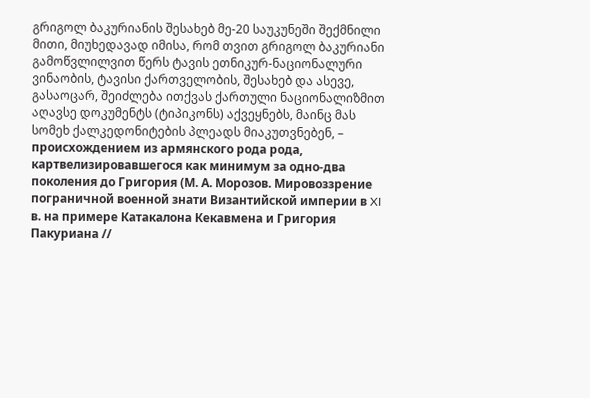გრიგოლ ბაკურიანის შესახებ მე-20 საუკუნეში შექმნილი მითი, მიუხედავად იმისა, რომ თვით გრიგოლ ბაკურიანი გამოწვლილვით წერს ტავის ეთნიკურ-ნაციონალური ვინაობის, ტავისი ქართველობის, შესახებ და ასევე, გასაოცარ, შეიძლება ითქვას ქართული ნაციონალიზმით აღავსე დოკუმენტს (ტიპიკონს) აქვეყნებს, მაინც მას სომეხ ქალკედონიტების პლეადს მიაკუთვნებენ, – происхождением из армянского рода рода, картвелизировавшегося как минимум за одно-два поколения до Григория (М. А. Морозов. Мировоззрение пограничной военной знати Византийской империи в XI в. на примере Катакалона Кекавмена и Григория Пакуриана //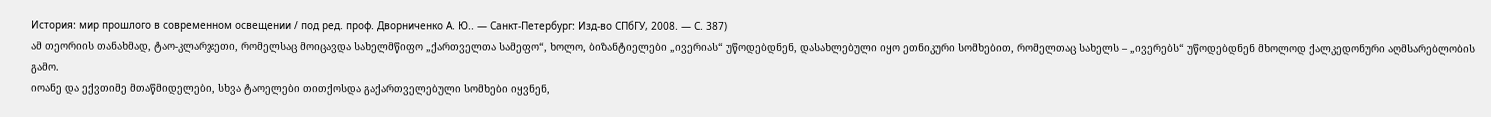История: мир прошлого в современном освещении / под ред. проф. Дворниченко А. Ю.. — Санкт-Петербург: Изд-во СПбГУ, 2008. — С. 387)
ამ თეორიის თანახმად, ტაო-კლარჯეთი, რომელსაც მოიცავდა სახელმწიფო „ქართველთა სამეფო“, ხოლო, ბიზანტიელები „ივერიას“ უწოდებდნენ, დასახლებული იყო ეთნიკური სომხებით, რომელთაც სახელს – „ივერებს“ უწოდებდნენ მხოლოდ ქალკედონური აღმსარებლობის გამო.
იოანე და ექვთიმე მთაწმიდელები, სხვა ტაოელები თითქოსდა გაქართველებული სომხები იყვნენ,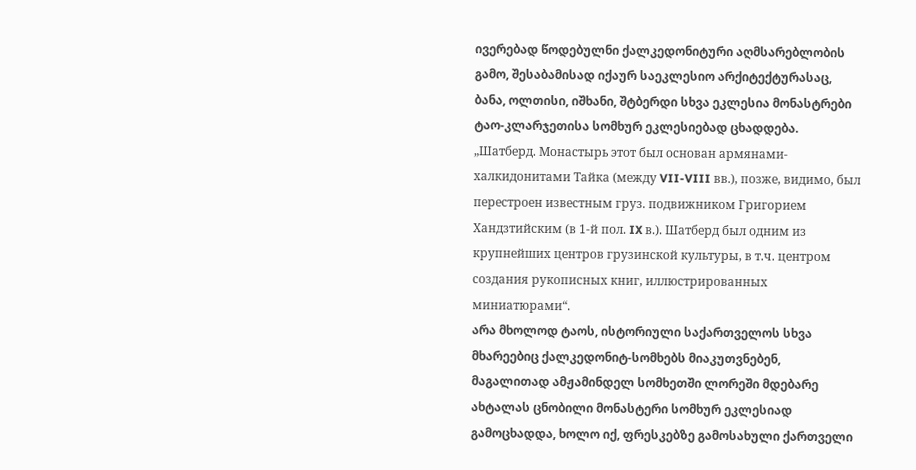ივერებად წოდებულნი ქალკედონიტური აღმსარებლობის გამო, შესაბამისად იქაურ საეკლესიო არქიტექტურასაც, ბანა, ოლთისი, იშხანი, შტბერდი სხვა ეკლესია მონასტრები ტაო-კლარჯეთისა სომხურ ეკლესიებად ცხადდება. „Шатберд. Монастырь этот был основан армянами-халкидонитами Тайка (между VII-VIII вв.), позже, видимо, был перестроен известным груз. подвижником Григорием Хандзтийским (в 1-й пол. IX в.). Шатберд был одним из крупнейших центров грузинской культуры, в т.ч. центром создания рукописных книг, иллюстрированных миниатюрами“.
არა მხოლოდ ტაოს, ისტორიული საქართველოს სხვა მხარეებიც ქალკედონიტ-სომხებს მიაკუთვნებენ, მაგალითად ამჟამინდელ სომხეთში ლორეში მდებარე ახტალას ცნობილი მონასტერი სომხურ ეკლესიად გამოცხადდა, ხოლო იქ, ფრესკებზე გამოსახული ქართველი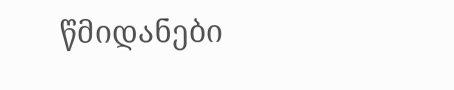წმიდანები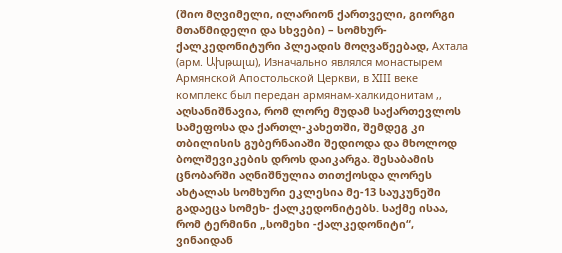(შიო მღვიმელი, ილარიონ ქართველი, გიორგი მთაწმიდელი და სხვები) – სომხურ-ქალკედონიტური პლეადის მოღვაწეებად, Ахтала (арм. Ախթալա), Изначально являлся монастырем Армянской Апостольской Церкви, в XIII веке комплекс был передан армянам-халкидонитам ,, აღსანიშნავია, რომ ლორე მუდამ საქართევლოს სამეფოსა და ქართლ-კახეთში, შემდეგ კი თბილისის გუბერნაიაში შედიოდა და მხოლოდ ბოლშევიკების დროს დაიკარგა. შესაბამის ცნობარში აღნიშნულია თითქოსდა ლორეს ახტალას სომხური ეკლესია მე-13 საუკუნეში გადაეცა სომეხ- ქალკედონიტებს. საქმე ისაა, რომ ტერმინი „სომეხი -ქალკედონიტი“, ვინაიდან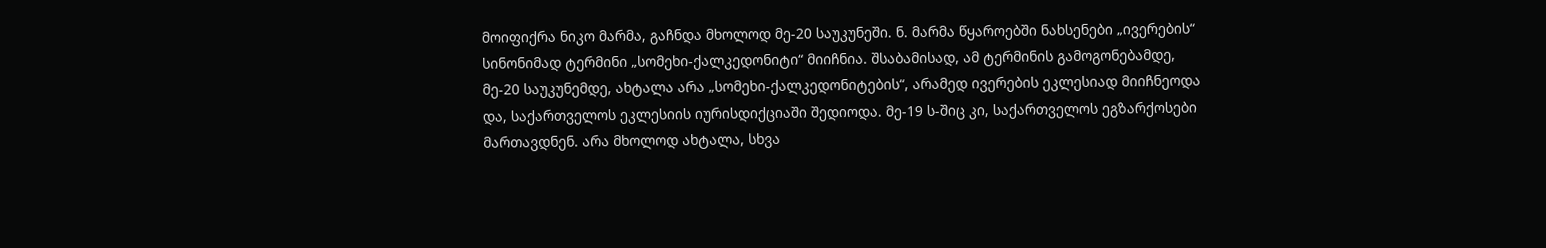მოიფიქრა ნიკო მარმა, გაჩნდა მხოლოდ მე-20 საუკუნეში. ნ. მარმა წყაროებში ნახსენები „ივერების“ სინონიმად ტერმინი „სომეხი-ქალკედონიტი“ მიიჩნია. შსაბამისად, ამ ტერმინის გამოგონებამდე, მე-20 საუკუნემდე, ახტალა არა „სომეხი-ქალკედონიტების“, არამედ ივერების ეკლესიად მიიჩნეოდა და, საქართველოს ეკლესიის იურისდიქციაში შედიოდა. მე-19 ს-შიც კი, საქართველოს ეგზარქოსები მართავდნენ. არა მხოლოდ ახტალა, სხვა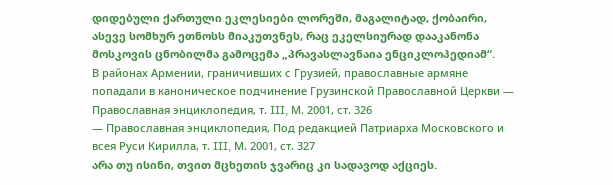დიდებული ქართული ეკლესიები ლორეში, მაგალიტად, ქობაირი, ასევე სომხურ ეთნოსს მიაკუთვნეს, რაც ეკელსიურად დააკანონა მოსკოვის ცნობილმა გამოცემა „პრავასლავნაია ენციკლოპედიამ“.
В районах Армении, граничивших с Грузией, православные армяне попадали в каноническое подчинение Грузинской Православной Церкви — Православная энциклопедия, т. III, М. 2001, ст. 326
— Православная энциклопедия, Под редакцией Патриарха Московского и всея Руси Кирилла, т. III, М. 2001, ст. 327
არა თუ ისინი, თვით მცხეთის ჯვარიც კი სადავოდ აქციეს.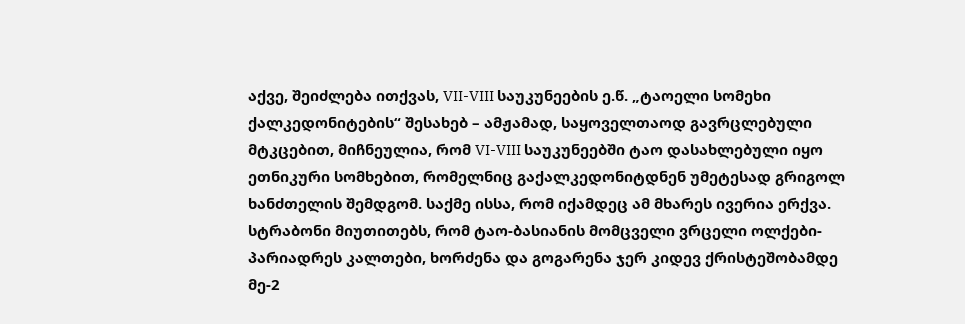აქვე, შეიძლება ითქვას, VII-VIII საუკუნეების ე.წ. „ტაოელი სომეხი ქალკედონიტების“ შესახებ – ამჟამად, საყოველთაოდ გავრცლებული მტკცებით, მიჩნეულია, რომ VI-VIII საუკუნეებში ტაო დასახლებული იყო ეთნიკური სომხებით, რომელნიც გაქალკედონიტდნენ უმეტესად გრიგოლ ხანძთელის შემდგომ. საქმე ისსა, რომ იქამდეც ამ მხარეს ივერია ერქვა. სტრაბონი მიუთითებს, რომ ტაო-ბასიანის მომცველი ვრცელი ოლქები-პარიადრეს კალთები, ხორძენა და გოგარენა ჯერ კიდევ ქრისტეშობამდე მე-2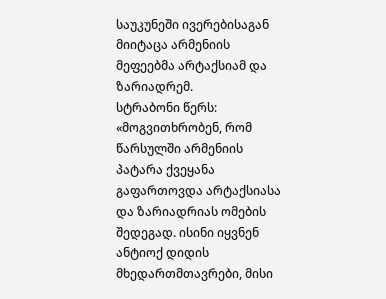საუკუნეში ივერებისაგან მიიტაცა არმენიის მეფეებმა არტაქსიამ და ზარიადრემ.
სტრაბონი წერს: «მოგვითხრობენ, რომ წარსულში არმენიის პატარა ქვეყანა გაფართოვდა არტაქსიასა და ზარიადრიას ომების შედეგად. ისინი იყვნენ ანტიოქ დიდის მხედართმთავრები, მისი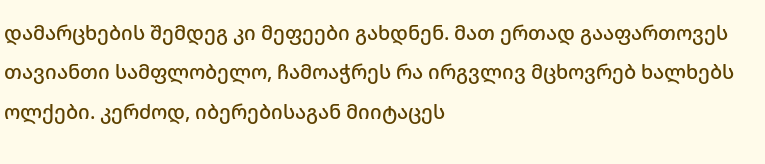დამარცხების შემდეგ კი მეფეები გახდნენ. მათ ერთად გააფართოვეს თავიანთი სამფლობელო, ჩამოაჭრეს რა ირგვლივ მცხოვრებ ხალხებს ოლქები. კერძოდ, იბერებისაგან მიიტაცეს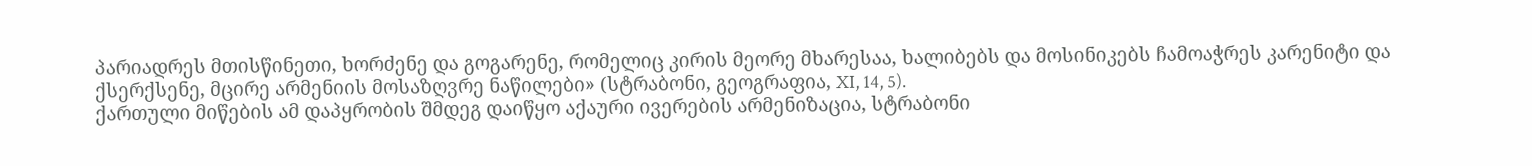პარიადრეს მთისწინეთი, ხორძენე და გოგარენე, რომელიც კირის მეორე მხარესაა, ხალიბებს და მოსინიკებს ჩამოაჭრეს კარენიტი და ქსერქსენე, მცირე არმენიის მოსაზღვრე ნაწილები» (სტრაბონი, გეოგრაფია, XI, 14, 5).
ქართული მიწების ამ დაპყრობის შმდეგ დაიწყო აქაური ივერების არმენიზაცია, სტრაბონი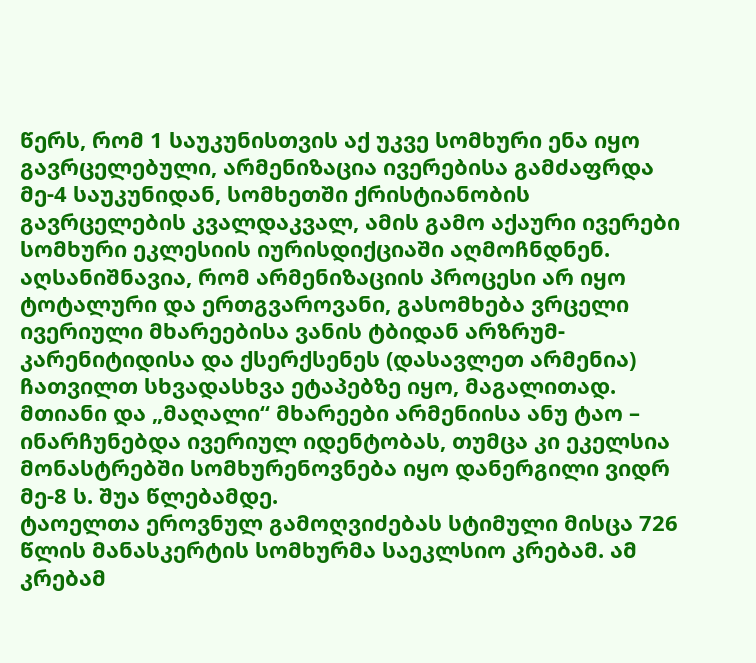წერს, რომ 1 საუკუნისთვის აქ უკვე სომხური ენა იყო გავრცელებული, არმენიზაცია ივერებისა გამძაფრდა მე-4 საუკუნიდან, სომხეთში ქრისტიანობის გავრცელების კვალდაკვალ, ამის გამო აქაური ივერები სომხური ეკლესიის იურისდიქციაში აღმოჩნდნენ. აღსანიშნავია, რომ არმენიზაციის პროცესი არ იყო ტოტალური და ერთგვაროვანი, გასომხება ვრცელი ივერიული მხარეებისა ვანის ტბიდან არზრუმ-კარენიტიდისა და ქსერქსენეს (დასავლეთ არმენია) ჩათვილთ სხვადასხვა ეტაპებზე იყო, მაგალითად. მთიანი და „მაღალი“ მხარეები არმენიისა ანუ ტაო – ინარჩუნებდა ივერიულ იდენტობას, თუმცა კი ეკელსია მონასტრებში სომხურენოვნება იყო დანერგილი ვიდრ მე-8 ს. შუა წლებამდე.
ტაოელთა ეროვნულ გამოღვიძებას სტიმული მისცა 726 წლის მანასკერტის სომხურმა საეკლსიო კრებამ. ამ კრებამ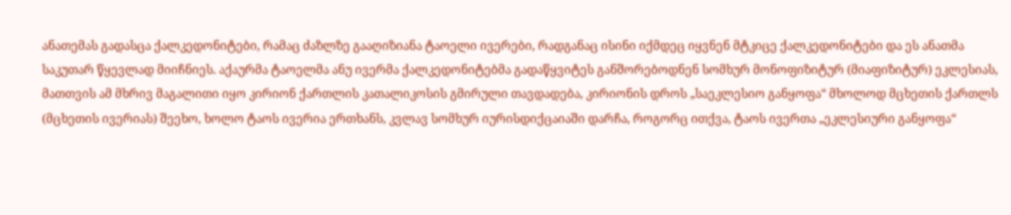ანათემას გადასცა ქალკედონიტები, რამაც ძაზლზე გააღიზიანა ტაოელი ივერები, რადგანაც ისინი იქმდეც იყვნენ მტკიცე ქალკედონიტები და ეს ანათმა საკუთარ წყევლად მიიჩნიეს. აქაურმა ტაოელმა ანუ ივერმა ქალკედონიტებმა გადაწყვიტეს განშორებოდნენ სომხურ მონოფიზიტურ (მიაფიზიტურ) ეკლესიას, მათთვის ამ მხრივ მაგალითი იყო კირიონ ქართლის კათალიკოსის გმირული თავდადება, კირიონის დროს „საეკლესიო განყოფა“ მხოლოდ მცხეთის ქართლს (მცხეთის ივერიას) შეეხო, ხოლო ტაოს ივერია ერთხანს, კვლავ სომხურ იურისდიქცაიაში დარჩა, როგორც ითქვა, ტაოს ივერთა „ეკლესიური განყოფა“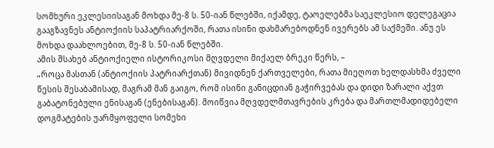სომხური ეკლესიისაგან მოხდა მე-8 ს. 50-იან წლებში, იქამდე, ტაოელებმა საეკლესიო დელეგაცია გააგზავნეს ანტიოქიის საპატრიარქოში, რათა ისინი დახმარებოდნენ ივერებს ამ საქმეში. ანუ ეს მოხდა დაახლოებით, მე-8 ს. 50-იან წლებში.
ამის შსახებ ანტიოქიელი ისტორიკოსი მღვდელი მიქაელ ბრეკი წერს, –
„როცა მასთან (ანტიოქიის პატრიარქთან) მივიდნენ ქართველები, რათა მიეღოთ ხელდასხმა ძველი წესის შესაბამისად, მაგრამ მან გაიგო, რომ ისინი განიცდიან გაჭირვებას და დიდი ზარალი აქვთ გაბატონებული ენისაგან (ენებისაგან). მოიწვია მღვდელმთავრების კრება და მართლმადიდებელი დოგმატების უარმყოფელი სომეხი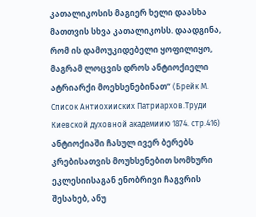კათალიკოსის მაგიერ ხელი დაასხა მათთვის სხვა კათალიკოსს. დაადგინა, რომ ის დამოუკიდებელი ყოფილიყო, მაგრამ ლოცვის დროს ანტიოქიელი ატრიარქი მოეხსენებინათ“ (Брейк М. Список Антиохииских Патриархов.Труди Киевской духовной академиию 1874. стр.416)
ანტიოქიაში ჩასულ ივერ ბერებს კრებისათვის მოუხსენებით სომხური ეკლესიისაგან ენობრივი ჩაგვრის შესახებ, ანუ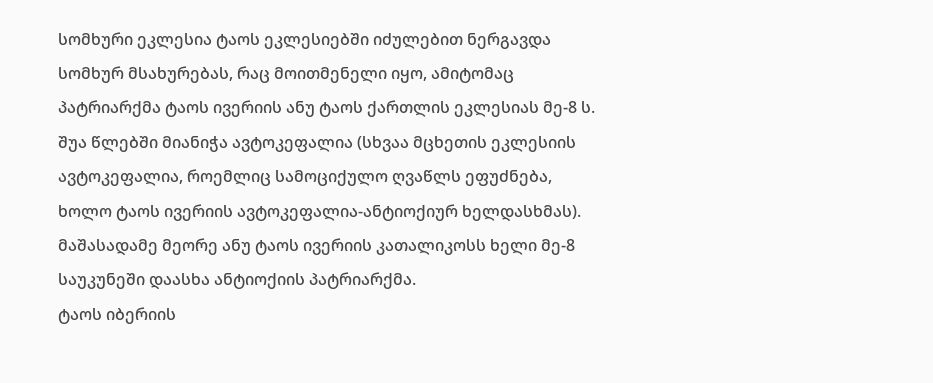სომხური ეკლესია ტაოს ეკლესიებში იძულებით ნერგავდა სომხურ მსახურებას, რაც მოითმენელი იყო, ამიტომაც პატრიარქმა ტაოს ივერიის ანუ ტაოს ქართლის ეკლესიას მე-8 ს. შუა წლებში მიანიჭა ავტოკეფალია (სხვაა მცხეთის ეკლესიის ავტოკეფალია, როემლიც სამოციქულო ღვაწლს ეფუძნება, ხოლო ტაოს ივერიის ავტოკეფალია-ანტიოქიურ ხელდასხმას).
მაშასადამე მეორე ანუ ტაოს ივერიის კათალიკოსს ხელი მე-8 საუკუნეში დაასხა ანტიოქიის პატრიარქმა.
ტაოს იბერიის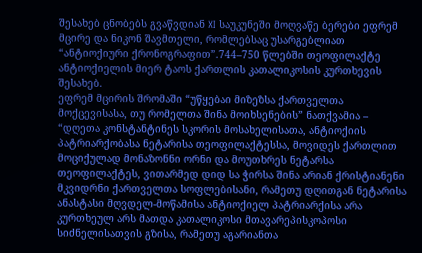შესახებ ცნობებს გვაწვდიან XI საუკუნეში მოღვაწე ბერები ეფრემ მცირე და ნიკონ შავმთელი, რომლებსაც უსარგებლიათ “ანტიოქიური ქრონოგრაფით”.744–750 წლებში თეოფილაქტე ანტიოქიელის მიერ ტაოს ქართლის კათალიკოსის კურთხევის შესახებ.
ეფრემ მცირის შრომაში “უწყებაი მიზეზსა ქართველთა მოქცევისასა, თუ რომელთა შინა მოიხსენების” ნათქვამია –
“დღეთა კონსტანტინეს სკორის მოსახელისათა, ანტიოქიის პატრიარქობასა ნეტარისა თეოფილაქტესსა, მოვიდეს ქართლით მოციქულად მონაზონნი ორნი და მოუთხრეს ნეტარსა თეოფილაქტეს, ვითარმედ დიდ სა ჭირსა შინა არიან ქრისტიანენი მკვიდრნი ქართველთა სოფლებისანი, რამეთუ დღითგან ნეტარისა ანასტასი მღვდელ-მოწამისა ანტიოქიელ პატრიარქისა არა კურთხეულ არს მათდა კათალიკოსი მთავარეპისკოპოსი სიძნელისათვის გზისა, რამეთუ აგარიანთა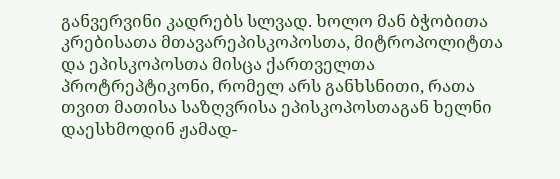განვერვინი კადრებს სლვად. ხოლო მან ბჭობითა კრებისათა მთავარეპისკოპოსთა, მიტროპოლიტთა და ეპისკოპოსთა მისცა ქართველთა პროტრეპტიკონი, რომელ არს განხსნითი, რათა თვით მათისა საზღვრისა ეპისკოპოსთაგან ხელნი დაესხმოდინ ჟამად-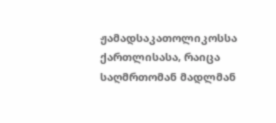ჟამადსაკათოლიკოსსა ქართლისასა, რაიცა საღმრთომან მადლმან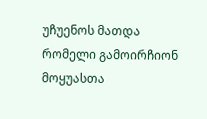უჩუენოს მათდა რომელი გამოირჩიონ მოყუასთა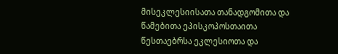მისეკლესიისათა თანადგომითა და წამებითა ეპისკოპოსთაითა წესთაებრსა ეკლესიოთა და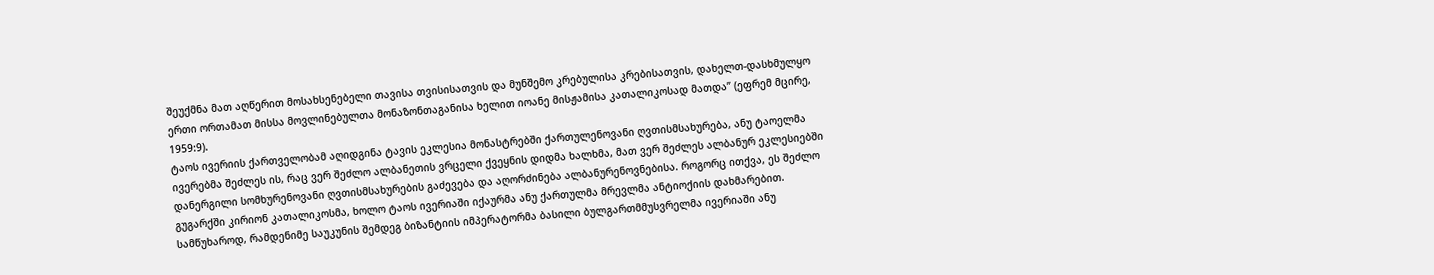შეუქმნა მათ აღწერით მოსახსენებელი თავისა თვისისათვის და მუნშემო კრებულისა კრებისათვის, დახელთ-დასხმულყო ერთი ორთამათ მისსა მოვლინებულთა მონაზონთაგანისა ხელით იოანე მისჟამისა კათალიკოსად მათდა” (ეფრემ მცირე, 1959:9).
ტაოს ივერიის ქართველობამ აღიდგინა ტავის ეკლესია მონასტრებში ქართულენოვანი ღვთისმსახურება, ანუ ტაოელმა ივერებმა შეძლეს ის, რაც ვერ შეძლო ალბანეთის ვრცელი ქვეყნის დიდმა ხალხმა, მათ ვერ შეძლეს ალბანურ ეკლესიებში დანერგილი სომხურენოვანი ღვთისმსახურების გაძევება და აღორძინება ალბანურენოვნებისა. როგორც ითქვა, ეს შეძლო გუგარქში კირიონ კათალიკოსმა, ხოლო ტაოს ივერიაში იქაურმა ანუ ქართულმა მრევლმა ანტიოქიის დახმარებით.
სამწუხაროდ, რამდენიმე საუკუნის შემდეგ ბიზანტიის იმპერატორმა ბასილი ბულგართმმუსვრელმა ივერიაში ანუ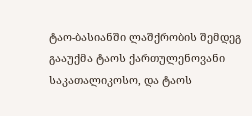ტაო-ბასიანში ლაშქრობის შემდეგ გააუქმა ტაოს ქართულენოვანი საკათალიკოსო, და ტაოს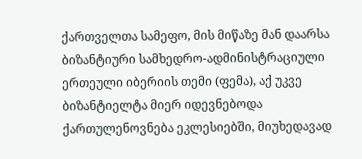ქართველთა სამეფო, მის მიწაზე მან დაარსა ბიზანტიური სამხედრო-ადმინისტრაციული ერთეული იბერიის თემი (ფემა), აქ უკვე ბიზანტიელტა მიერ იდევნებოდა ქართულენოვნება ეკლესიებში, მიუხედავად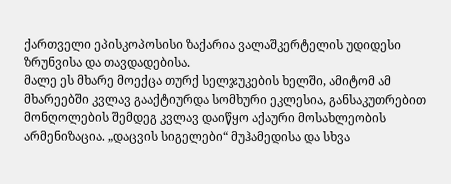ქართველი ეპისკოპოსისი ზაქარია ვალაშკერტელის უდიდესი ზრუნვისა და თავდადებისა.
მალე ეს მხარე მოექცა თურქ სელჯუკების ხელში, ამიტომ ამ მხარეებში კვლავ გააქტიურდა სომხური ეკლესია, განსაკუთრებით მონღოლების შემდეგ კვლავ დაიწყო აქაური მოსახლეობის არმენიზაცია. „დაცვის სიგელები“ მუჰამედისა და სხვა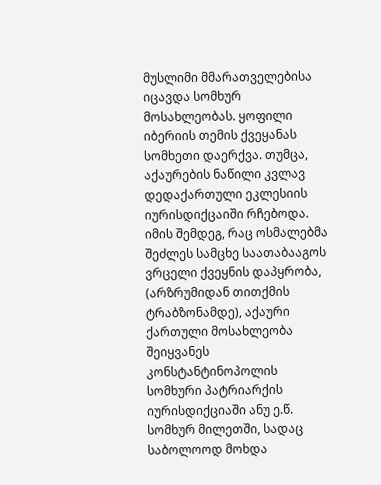მუსლიმი მმარათველებისა იცავდა სომხურ მოსახლეობას. ყოფილი იბერიის თემის ქვეყანას სომხეთი დაერქვა. თუმცა, აქაურების ნაწილი კვლავ დედაქართული ეკლესიის იურისდიქცაიში რჩებოდა.
იმის შემდეგ, რაც ოსმალებმა შეძლეს სამცხე საათაბააგოს ვრცელი ქვეყნის დაპყრობა, (არზრუმიდან თითქმის ტრაბზონამდე), აქაური ქართული მოსახლეობა შეიყვანეს კონსტანტინოპოლის სომხური პატრიარქის იურისდიქციაში ანუ ე.წ. სომხურ მილეთში, სადაც საბოლოოდ მოხდა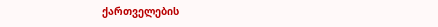ქართველების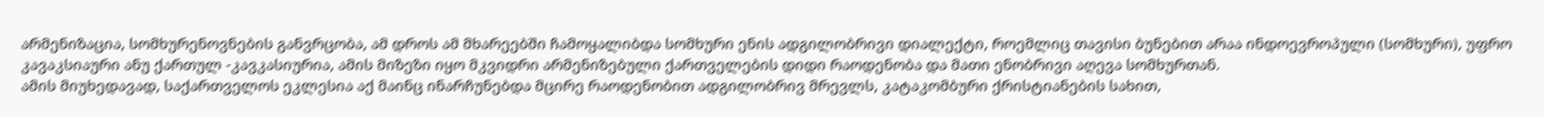არმენიზაცია, სომხურენოვნების განვრცობა, ამ დროს ამ მხარეებში ჩამოყალიბდა სომხური ენის ადგილობრივი დიალექტი, როემლიც თავისი ბუნებით არაა ინდოევროპული (სომხური), უფრო კავაკსიაური ანუ ქართულ -კავკასიურია, ამის მიზეზი იყო მკვიდრი არმენიზებული ქართველების დიდი რაოდენობა და მათი ენობრივი აღევა სომხურთან.
ამის მიუხედავად, საქართველოს ეკლესია აქ მაინც ინარჩუნებდა მცირე რაოდენობით ადგილობრივ მრევლს, კატაკომბური ქრისტიანების სახით,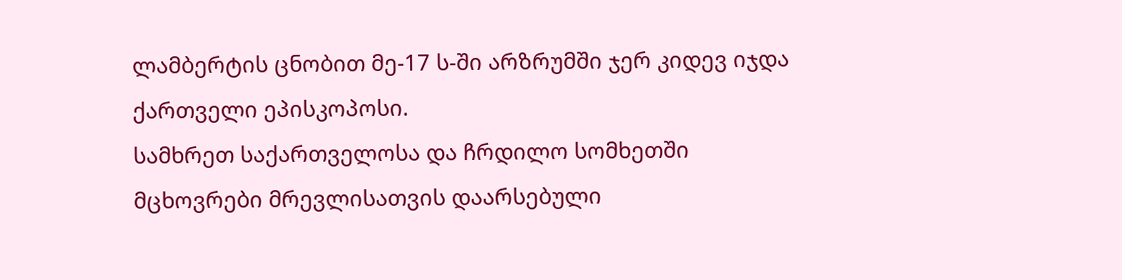ლამბერტის ცნობით მე-17 ს-ში არზრუმში ჯერ კიდევ იჯდა ქართველი ეპისკოპოსი.
სამხრეთ საქართველოსა და ჩრდილო სომხეთში მცხოვრები მრევლისათვის დაარსებული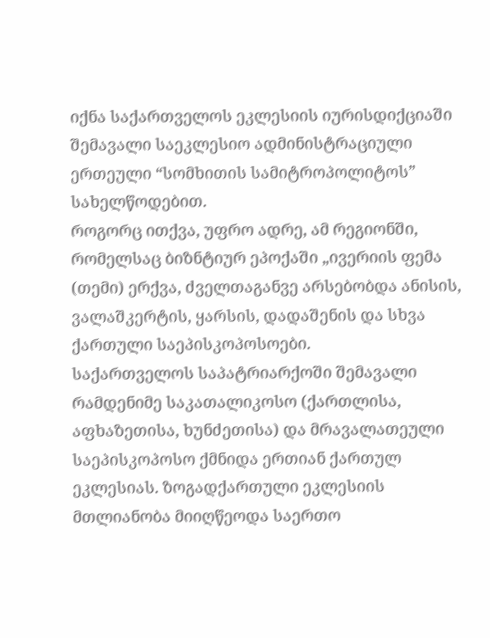იქნა საქართველოს ეკლესიის იურისდიქციაში შემავალი საეკლესიო ადმინისტრაციული ერთეული “სომხითის სამიტროპოლიტოს” სახელწოდებით.
როგორც ითქვა, უფრო ადრე, ამ რეგიონში, რომელსაც ბიზნტიურ ეპოქაში „ივერიის ფემა (თემი) ერქვა, ძველთაგანვე არსებობდა ანისის, ვალაშკერტის, ყარსის, დადაშენის და სხვა ქართული საეპისკოპოსოები.
საქართველოს საპატრიარქოში შემავალი რამდენიმე საკათალიკოსო (ქართლისა, აფხაზეთისა, ხუნძეთისა) და მრავალათეული საეპისკოპოსო ქმნიდა ერთიან ქართულ ეკლესიას. ზოგადქართული ეკლესიის მთლიანობა მიიღწეოდა საერთო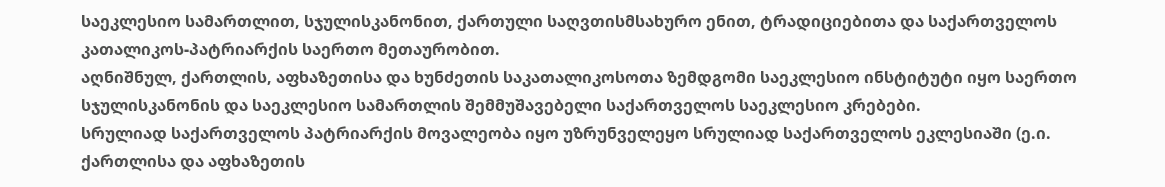საეკლესიო სამართლით, სჯულისკანონით, ქართული საღვთისმსახურო ენით, ტრადიციებითა და საქართველოს კათალიკოს-პატრიარქის საერთო მეთაურობით.
აღნიშნულ, ქართლის, აფხაზეთისა და ხუნძეთის საკათალიკოსოთა ზემდგომი საეკლესიო ინსტიტუტი იყო საერთო სჯულისკანონის და საეკლესიო სამართლის შემმუშავებელი საქართველოს საეკლესიო კრებები.
სრულიად საქართველოს პატრიარქის მოვალეობა იყო უზრუნველეყო სრულიად საქართველოს ეკლესიაში (ე.ი. ქართლისა და აფხაზეთის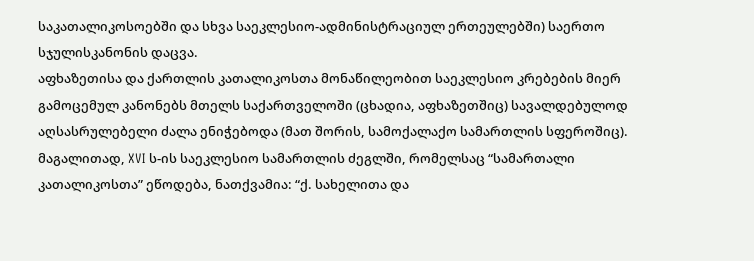საკათალიკოსოებში და სხვა საეკლესიო-ადმინისტრაციულ ერთეულებში) საერთო სჯულისკანონის დაცვა.
აფხაზეთისა და ქართლის კათალიკოსთა მონაწილეობით საეკლესიო კრებების მიერ გამოცემულ კანონებს მთელს საქართველოში (ცხადია, აფხაზეთშიც) სავალდებულოდ აღსასრულებელი ძალა ენიჭებოდა (მათ შორის, სამოქალაქო სამართლის სფეროშიც).
მაგალითად, XVI ს-ის საეკლესიო სამართლის ძეგლში, რომელსაც “სამართალი კათალიკოსთა” ეწოდება, ნათქვამია: “ქ. სახელითა და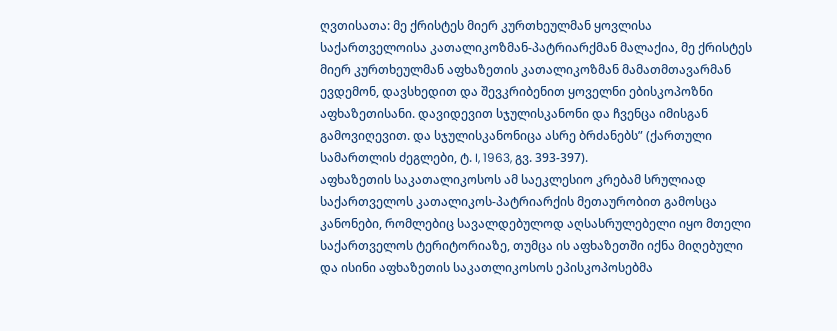ღვთისათა: მე ქრისტეს მიერ კურთხეულმან ყოვლისა საქართველოისა კათალიკოზმან-პატრიარქმან მალაქია, მე ქრისტეს მიერ კურთხეულმან აფხაზეთის კათალიკოზმან მამათმთავარმან ევდემონ, დავსხედით და შევკრიბენით ყოველნი ებისკოპოზნი აფხაზეთისანი. დავიდევით სჯულისკანონი და ჩვენცა იმისგან გამოვიღევით. და სჯულისკანონიცა ასრე ბრძანებს” (ქართული სამართლის ძეგლები, ტ. I, 1963, გვ. 393-397).
აფხაზეთის საკათალიკოსოს ამ საეკლესიო კრებამ სრულიად საქართველოს კათალიკოს-პატრიარქის მეთაურობით გამოსცა კანონები, რომლებიც სავალდებულოდ აღსასრულებელი იყო მთელი საქართველოს ტერიტორიაზე, თუმცა ის აფხაზეთში იქნა მიღებული და ისინი აფხაზეთის საკათლიკოსოს ეპისკოპოსებმა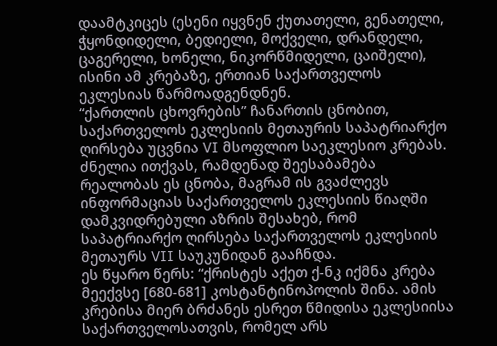დაამტკიცეს (ესენი იყვნენ ქუთათელი, გენათელი, ჭყონდიდელი, ბედიელი, მოქველი, დრანდელი, ცაგერელი, ხონელი, ნიკორწმიდელი, ცაიშელი), ისინი ამ კრებაზე, ერთიან საქართველოს ეკლესიას წარმოადგენდნენ.
“ქართლის ცხოვრების” ჩანართის ცნობით, საქართველოს ეკლესიის მეთაურის საპატრიარქო ღირსება უცვნია VI მსოფლიო საეკლესიო კრებას. ძნელია ითქვას, რამდენად შეესაბამება რეალობას ეს ცნობა, მაგრამ ის გვაძლევს ინფორმაციას საქართველოს ეკლესიის წიაღში დამკვიდრებული აზრის შესახებ, რომ საპატრიარქო ღირსება საქართველოს ეკლესიის მეთაურს VII საუკუნიდან გააჩნდა.
ეს წყარო წერს: “ქრისტეს აქეთ ქ-ნკ იქმნა კრება მეექვსე [680-681] კოსტანტინოპოლის შინა. ამის კრებისა მიერ ბრძანეს ესრეთ წმიდისა ეკლესიისა საქართველოსათვის, რომელ არს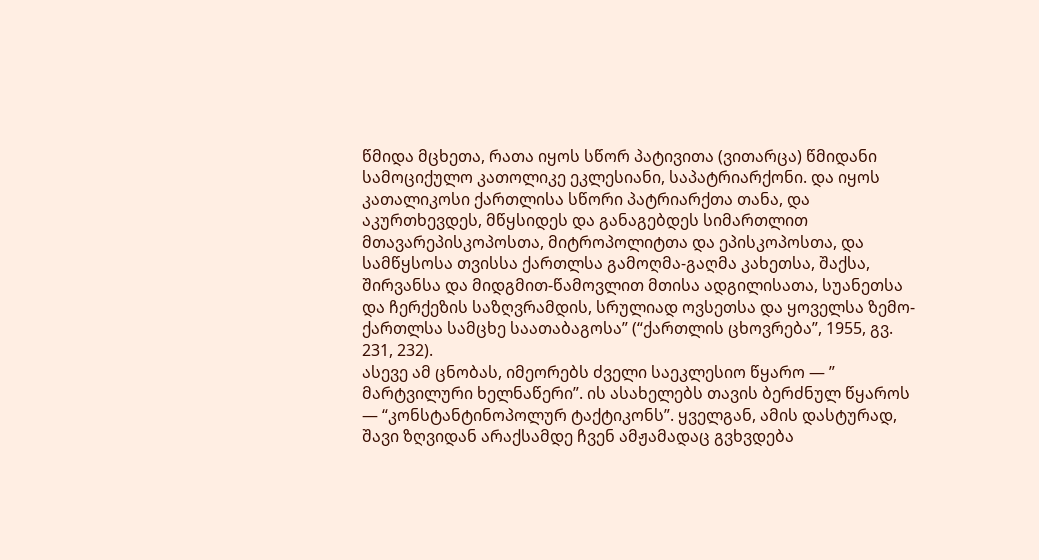წმიდა მცხეთა, რათა იყოს სწორ პატივითა (ვითარცა) წმიდანი სამოციქულო კათოლიკე ეკლესიანი, საპატრიარქონი. და იყოს კათალიკოსი ქართლისა სწორი პატრიარქთა თანა, და აკურთხევდეს, მწყსიდეს და განაგებდეს სიმართლით მთავარეპისკოპოსთა, მიტროპოლიტთა და ეპისკოპოსთა, და სამწყსოსა თვისსა ქართლსა გამოღმა-გაღმა კახეთსა, შაქსა, შირვანსა და მიდგმით-წამოვლით მთისა ადგილისათა, სუანეთსა და ჩერქეზის საზღვრამდის, სრულიად ოვსეთსა და ყოველსა ზემო-ქართლსა სამცხე საათაბაგოსა” (“ქართლის ცხოვრება”, 1955, გვ. 231, 232).
ასევე ამ ცნობას, იმეორებს ძველი საეკლესიო წყარო — ” მარტვილური ხელნაწერი”. ის ასახელებს თავის ბერძნულ წყაროს — “კონსტანტინოპოლურ ტაქტიკონს”. ყველგან, ამის დასტურად, შავი ზღვიდან არაქსამდე ჩვენ ამჟამადაც გვხვდება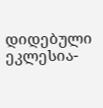დიდებული ეკლესია-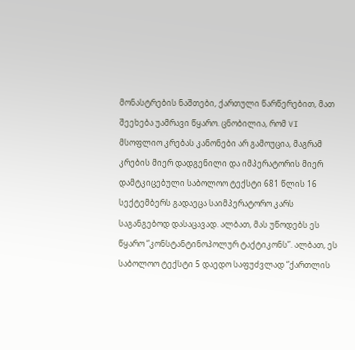მონასტრების ნაშთები, ქართული წარწერებით, მათ შეეხება უამრავი წყარო. ცნობილია, რომ VI მსოფლიო კრებას კანონები არ გამოუცია, მაგრამ კრების მიერ დადგენილი და იმპერატორის მიერ დამტკიცებული საბოლოო ტექსტი 681 წლის 16 სექტემბერს გადაეცა საიმპერატორო კარს საგანგებოდ დასაცავად. ალბათ, მას უწოდებს ეს წყარო “კონსტანტინოპოლურ ტაქტიკონს”. ალბათ, ეს საბოლოო ტექსტი 5 დაედო საფუძვლად “ქართლის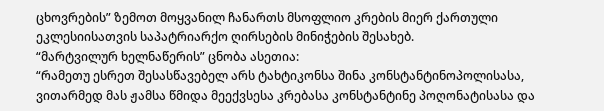ცხოვრების” ზემოთ მოყვანილ ჩანართს მსოფლიო კრების მიერ ქართული ეკლესიისათვის საპატრიარქო ღირსების მინიჭების შესახებ.
“მარტვილურ ხელნაწერის” ცნობა ასეთია:
“რამეთუ ესრეთ შესასწავებელ არს ტახტიკონსა შინა კონსტანტინოპოლისასა, ვითარმედ მას ჟამსა წმიდა მეექვსესა კრებასა კონსტანტინე პოღონატისასა და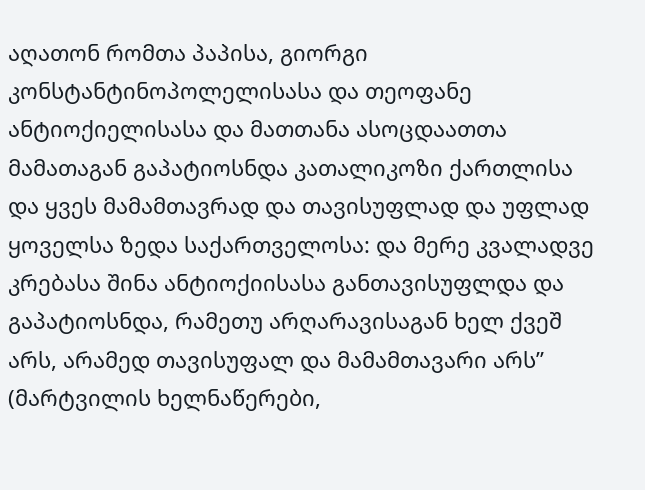აღათონ რომთა პაპისა, გიორგი კონსტანტინოპოლელისასა და თეოფანე ანტიოქიელისასა და მათთანა ასოცდაათთა მამათაგან გაპატიოსნდა კათალიკოზი ქართლისა და ყვეს მამამთავრად და თავისუფლად და უფლად ყოველსა ზედა საქართველოსა: და მერე კვალადვე კრებასა შინა ანტიოქიისასა განთავისუფლდა და გაპატიოსნდა, რამეთუ არღარავისაგან ხელ ქვეშ არს, არამედ თავისუფალ და მამამთავარი არს” (მარტვილის ხელნაწერები,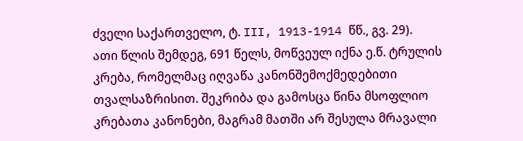ძველი საქართველო, ტ. III, 1913-1914 წწ., გვ. 29).
ათი წლის შემდეგ, 691 წელს, მოწვეულ იქნა ე.წ. ტრულის კრება, რომელმაც იღვაწა კანონშემოქმედებითი თვალსაზრისით. შეკრიბა და გამოსცა წინა მსოფლიო კრებათა კანონები, მაგრამ მათში არ შესულა მრავალი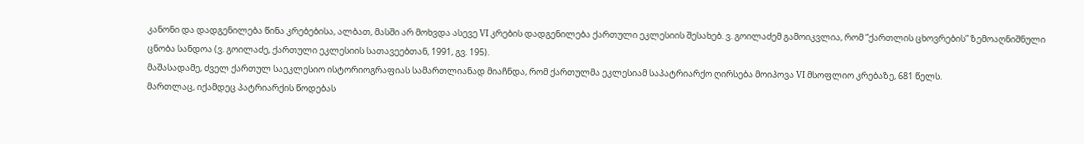კანონი და დადგენილება წინა კრებებისა, ალბათ, მასში არ მოხვდა ასევე VI კრების დადგენილება ქართული ეკლესიის შესახებ. ვ. გოილაძემ გამოიკვლია, რომ “ქართლის ცხოვრების” ზემოაღნიშნული ცნობა სანდოა (ვ. გოილაძე, ქართული ეკლესიის სათავეებთან, 1991, გვ. 195).
მაშასადამე, ძველ ქართულ საეკლესიო ისტორიოგრაფიას სამართლიანად მიაჩნდა, რომ ქართულმა ეკლესიამ საპატრიარქო ღირსება მოიპოვა VI მსოფლიო კრებაზე, 681 წელს.
მართლაც, იქამდეც პატრიარქის წოდებას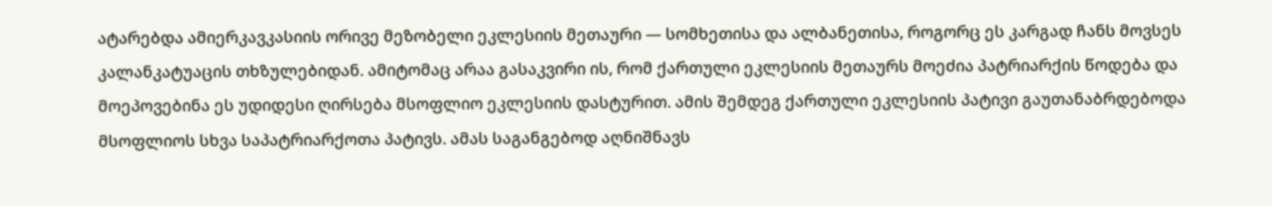ატარებდა ამიერკავკასიის ორივე მეზობელი ეკლესიის მეთაური — სომხეთისა და ალბანეთისა, როგორც ეს კარგად ჩანს მოვსეს კალანკატუაცის თხზულებიდან. ამიტომაც არაა გასაკვირი ის, რომ ქართული ეკლესიის მეთაურს მოეძია პატრიარქის წოდება და მოეპოვებინა ეს უდიდესი ღირსება მსოფლიო ეკლესიის დასტურით. ამის შემდეგ ქართული ეკლესიის პატივი გაუთანაბრდებოდა მსოფლიოს სხვა საპატრიარქოთა პატივს. ამას საგანგებოდ აღნიშნავს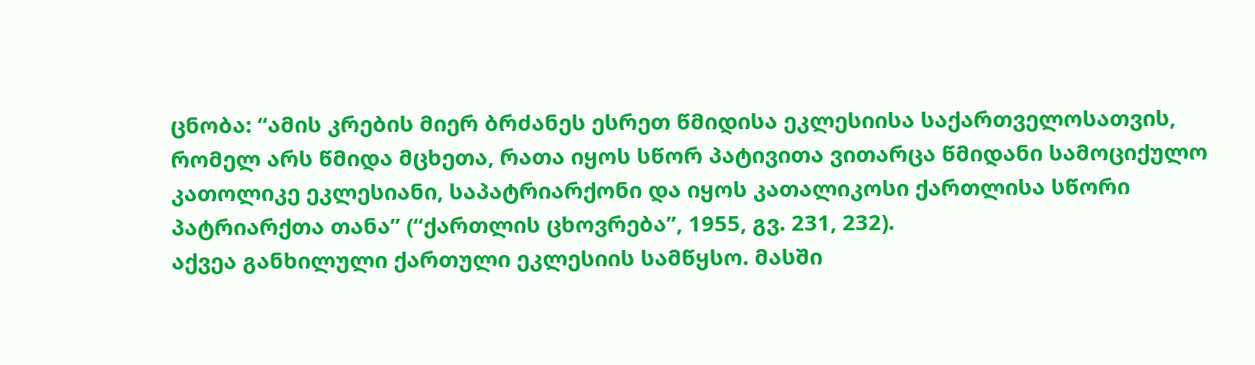ცნობა: “ამის კრების მიერ ბრძანეს ესრეთ წმიდისა ეკლესიისა საქართველოსათვის, რომელ არს წმიდა მცხეთა, რათა იყოს სწორ პატივითა ვითარცა წმიდანი სამოციქულო კათოლიკე ეკლესიანი, საპატრიარქონი და იყოს კათალიკოსი ქართლისა სწორი პატრიარქთა თანა” (“ქართლის ცხოვრება”, 1955, გვ. 231, 232).
აქვეა განხილული ქართული ეკლესიის სამწყსო. მასში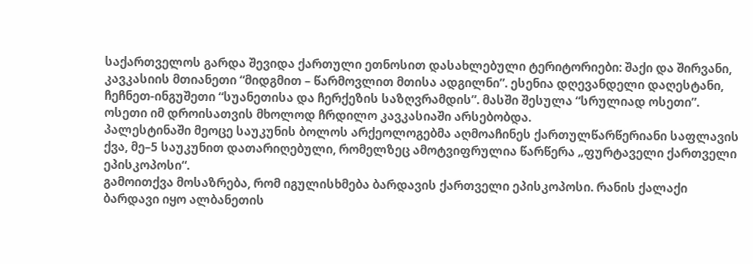საქართველოს გარდა შევიდა ქართული ეთნოსით დასახლებული ტერიტორიები: შაქი და შირვანი, კავკასიის მთიანეთი “მიდგმით – წარმოვლით მთისა ადგილნი”. ესენია დღევანდელი დაღესტანი, ჩეჩნეთ-ინგუშეთი “სუანეთისა და ჩერქეზის საზღვრამდის”. მასში შესულა “სრულიად ოსეთი”. ოსეთი იმ დროისათვის მხოლოდ ჩრდილო კავკასიაში არსებობდა.
პალესტინაში მეოცე საუკუნის ბოლოს არქეოლოგებმა აღმოაჩინეს ქართულწარწერიანი საფლავის ქვა, მე–5 საუკუნით დათარიღებული, რომელზეც ამოტვიფრულია წარწერა „ფურტაველი ქართველი ეპისკოპოსი“.
გამოითქვა მოსაზრება, რომ იგულისხმება ბარდავის ქართველი ეპისკოპოსი. რანის ქალაქი ბარდავი იყო ალბანეთის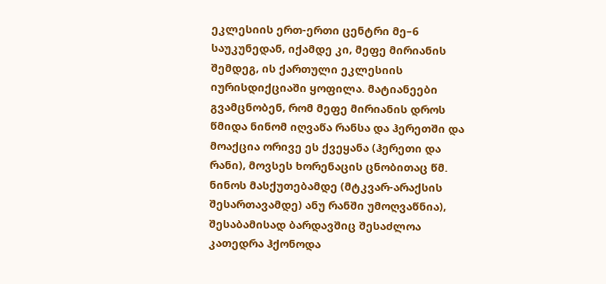ეკლესიის ერთ-ერთი ცენტრი მე–6 საუკუნედან, იქამდე კი, მეფე მირიანის შემდეგ, ის ქართული ეკლესიის იურისდიქციაში ყოფილა. მატიანეები გვამცნობენ, რომ მეფე მირიანის დროს წმიდა ნინომ იღვაწა რანსა და ჰერეთში და მოაქცია ორივე ეს ქვეყანა (ჰერეთი და რანი), მოვსეს ხორენაცის ცნობითაც წმ. ნინოს მასქუთებამდე (მტკვარ-არაქსის შესართავამდე) ანუ რანში უმოღვაწნია), შესაბამისად ბარდავშიც შესაძლოა კათედრა ჰქონოდა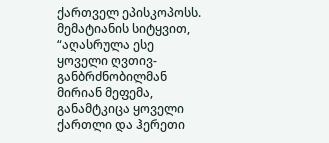ქართველ ეპისკოპოსს. მემატიანის სიტყვით, “აღასრულა ესე ყოველი ღვთივ-განბრძნობილმან მირიან მეფემა, განამტკიცა ყოველი ქართლი და ჰერეთი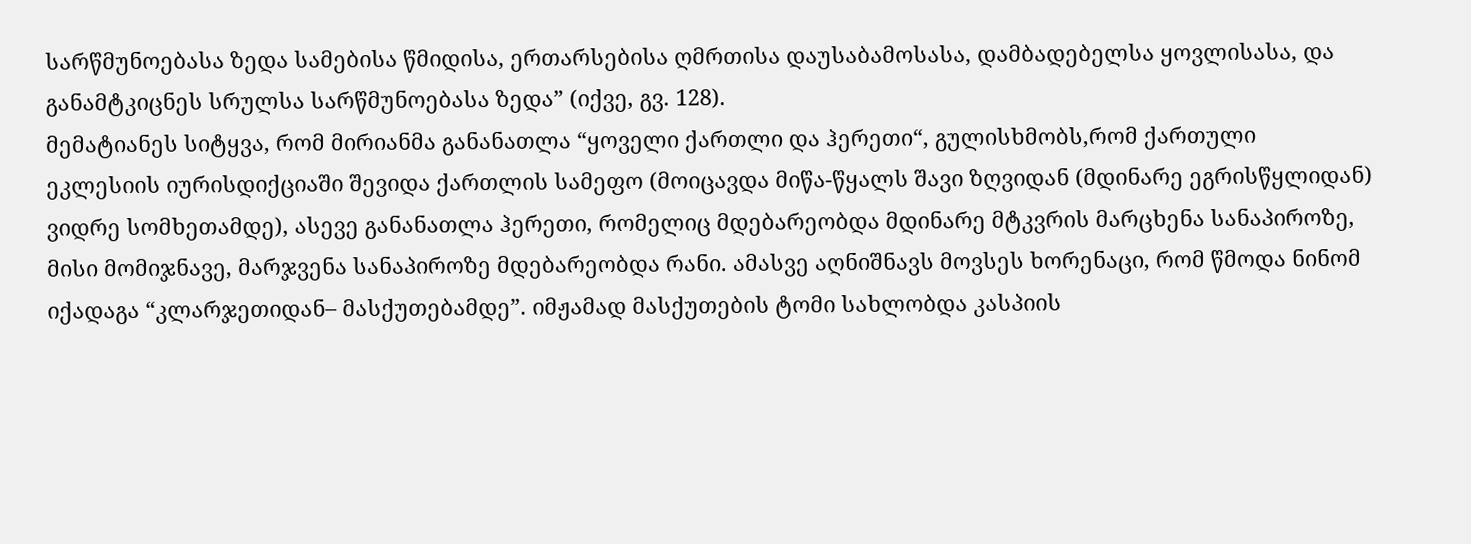სარწმუნოებასა ზედა სამებისა წმიდისა, ერთარსებისა ღმრთისა დაუსაბამოსასა, დამბადებელსა ყოვლისასა, და განამტკიცნეს სრულსა სარწმუნოებასა ზედა” (იქვე, გვ. 128).
მემატიანეს სიტყვა, რომ მირიანმა განანათლა “ყოველი ქართლი და ჰერეთი“, გულისხმობს,რომ ქართული ეკლესიის იურისდიქციაში შევიდა ქართლის სამეფო (მოიცავდა მიწა-წყალს შავი ზღვიდან (მდინარე ეგრისწყლიდან) ვიდრე სომხეთამდე), ასევე განანათლა ჰერეთი, რომელიც მდებარეობდა მდინარე მტკვრის მარცხენა სანაპიროზე, მისი მომიჯნავე, მარჯვენა სანაპიროზე მდებარეობდა რანი. ამასვე აღნიშნავს მოვსეს ხორენაცი, რომ წმოდა ნინომ იქადაგა “კლარჯეთიდან– მასქუთებამდე”. იმჟამად მასქუთების ტომი სახლობდა კასპიის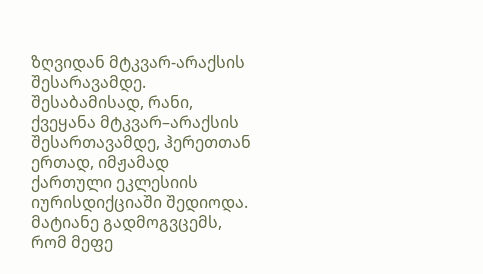ზღვიდან მტკვარ-არაქსის შესარავამდე. შესაბამისად, რანი, ქვეყანა მტკვარ–არაქსის შესართავამდე, ჰერეთთან ერთად, იმჟამად ქართული ეკლესიის იურისდიქციაში შედიოდა.
მატიანე გადმოგვცემს, რომ მეფე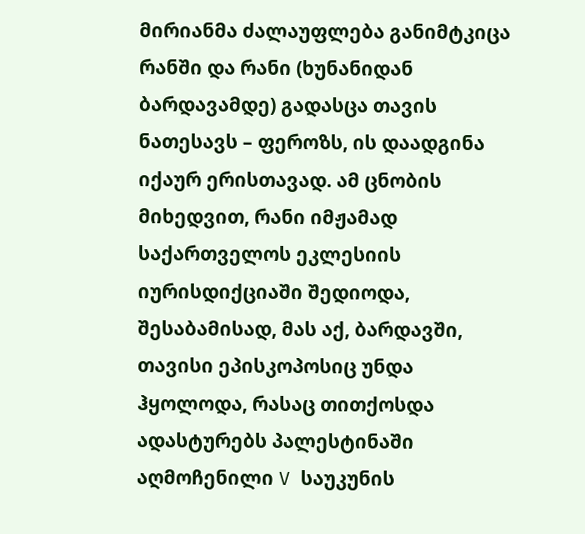მირიანმა ძალაუფლება განიმტკიცა რანში და რანი (ხუნანიდან ბარდავამდე) გადასცა თავის ნათესავს – ფეროზს, ის დაადგინა იქაურ ერისთავად. ამ ცნობის მიხედვით, რანი იმჟამად საქართველოს ეკლესიის იურისდიქციაში შედიოდა, შესაბამისად, მას აქ, ბარდავში, თავისი ეპისკოპოსიც უნდა ჰყოლოდა, რასაც თითქოსდა ადასტურებს პალესტინაში აღმოჩენილი V საუკუნის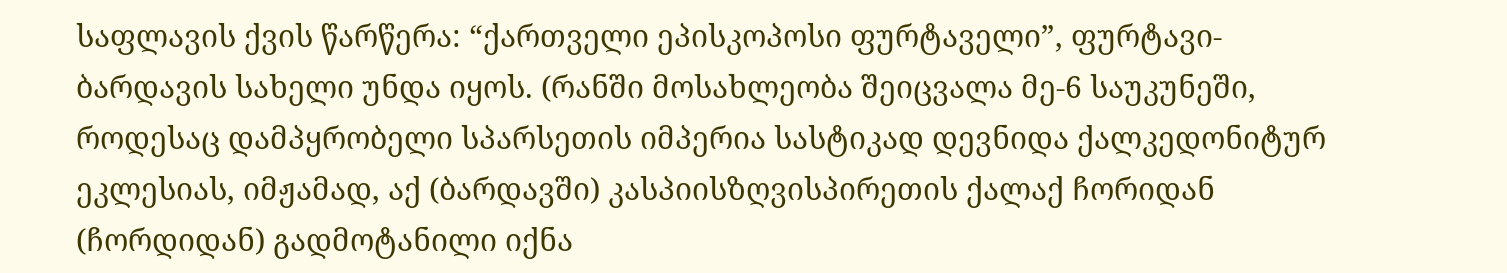საფლავის ქვის წარწერა: “ქართველი ეპისკოპოსი ფურტაველი”, ფურტავი-ბარდავის სახელი უნდა იყოს. (რანში მოსახლეობა შეიცვალა მე-6 საუკუნეში, როდესაც დამპყრობელი სპარსეთის იმპერია სასტიკად დევნიდა ქალკედონიტურ ეკლესიას, იმჟამად, აქ (ბარდავში) კასპიისზღვისპირეთის ქალაქ ჩორიდან (ჩორდიდან) გადმოტანილი იქნა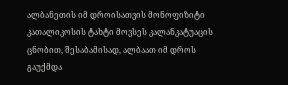ალბანეთის იმ დროისათვის მონოფიზიტი კათალიკოსის ტახტი მოვსეს კალანკატუაცის ცნობით, შესაბამისად, ალბაათ იმ დროს გაუქმდა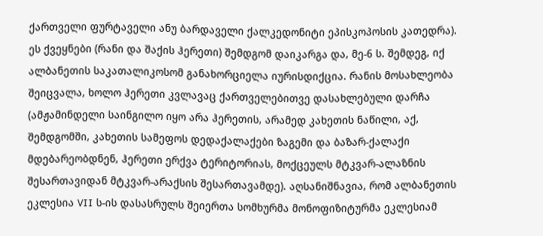ქართველი ფურტაველი ანუ ბარდაველი ქალკედონიტი ეპისკოპოსის კათედრა).
ეს ქვეყნები (რანი და შაქის ჰერეთი) შემდგომ დაიკარგა და, მე-6 ს. შემდეგ, იქ ალბანეთის საკათალიკოსომ განახორციელა იურისდიქცია. რანის მოსახლეობა შეიცვალა, ხოლო ჰერეთი კვლავაც ქართველებითვე დასახლებული დარჩა (ამჟამინდელი საინგილო იყო არა ჰერეთის, არამედ კახეთის ნაწილი, აქ, შემდგომში, კახეთის სამეფოს დედაქალაქები ზაგემი და ბაზარ-ქალაქი მდებარეობდნენ, ჰერეთი ერქვა ტერიტორიას, მოქცეულს მტკვარ-ალაზნის შესართავიდან მტკვარ-არაქსის შესართავამდე). აღსანიშნავია, რომ ალბანეთის ეკლესია VII ს-ის დასასრულს შეიერთა სომხურმა მონოფიზიტურმა ეკლესიამ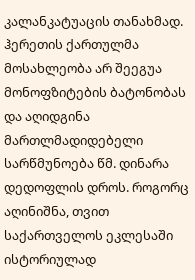კალანკატუაცის თანახმად. ჰერეთის ქართულმა მოსახლეობა არ შეეგუა მონოფზიტების ბატონობას და აღიდგინა მართლმადიდებელი სარწმუნოება წმ. დინარა დედოფლის დროს. როგორც აღინიშნა, თვით საქართველოს ეკლესაში ისტორიულად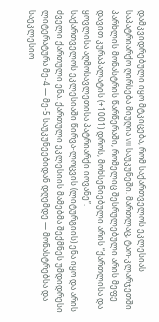დამკვიდრებული იყო მტკიცება, რომ საქართველოს ეკლესიას საპატრიარქო ღირსება მიუღია VII საუკუნეში. მართლაც, ტაო-კლარჯეთში პარხლის მონასტრის წარწერაში, რომელიც შესრულებული არის მეფე დავით კურაპალატის (+1001) დროს, მოხსენიებული არის “ქართლისა და ყოვლისა აღმოსავლეთისა პატრიარქი იოვანე”.
საქართველოს ეკლესიაში წირვა-ლოცვის (ლიტურგიის) ენა იყო და არის ძველი ქართული ენა. ქართული ეკლესიის მამებმა შექმნეს უმდიდრესი ლიტერატურა მე-4 — მე-5 საუკუნეებიდან დღემდე — მონასტრებსა და საეკლესიო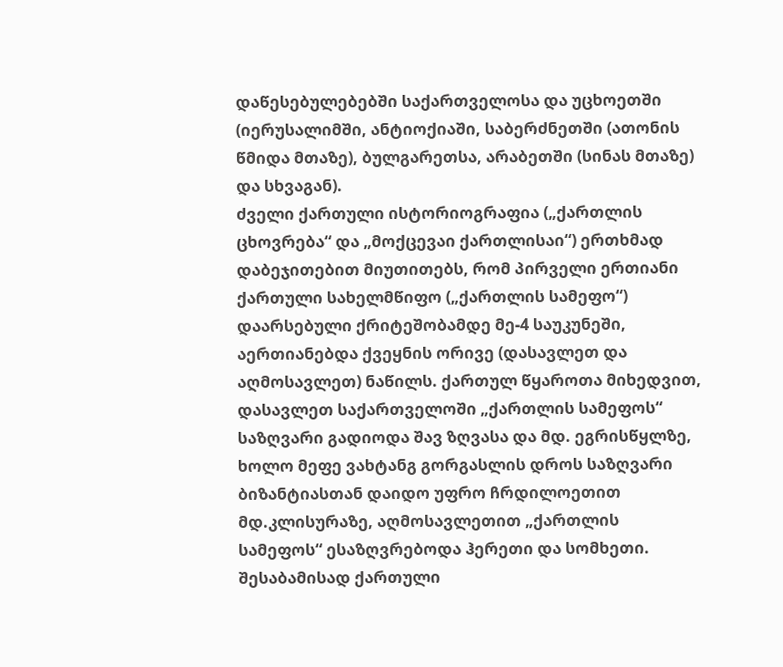დაწესებულებებში საქართველოსა და უცხოეთში (იერუსალიმში, ანტიოქიაში, საბერძნეთში (ათონის წმიდა მთაზე), ბულგარეთსა, არაბეთში (სინას მთაზე) და სხვაგან).
ძველი ქართული ისტორიოგრაფია („ქართლის ცხოვრება“ და „მოქცევაი ქართლისაი“) ერთხმად დაბეჯითებით მიუთითებს, რომ პირველი ერთიანი ქართული სახელმწიფო („ქართლის სამეფო“) დაარსებული ქრიტეშობამდე მე-4 საუკუნეში, აერთიანებდა ქვეყნის ორივე (დასავლეთ და აღმოსავლეთ) ნაწილს. ქართულ წყაროთა მიხედვით, დასავლეთ საქართველოში „ქართლის სამეფოს“ საზღვარი გადიოდა შავ ზღვასა და მდ. ეგრისწყლზე, ხოლო მეფე ვახტანგ გორგასლის დროს საზღვარი ბიზანტიასთან დაიდო უფრო ჩრდილოეთით მდ.კლისურაზე, აღმოსავლეთით „ქართლის სამეფოს“ ესაზღვრებოდა ჰერეთი და სომხეთი. შესაბამისად ქართული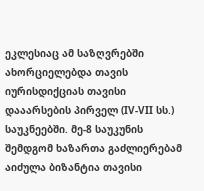ეკლესიაც ამ საზღვრებში ახორციელებდა თავის იურისდიქციას თავისი დააარსების პირველ (IV-VII სს.) საუკნეებში. მე-8 საუკუნის შემდგომ ხაზართა გაძლიერებამ აიძულა ბიზანტია თავისი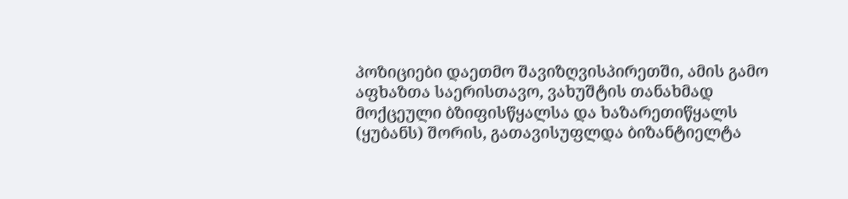პოზიციები დაეთმო შავიზღვისპირეთში, ამის გამო აფხაზთა საერისთავო, ვახუშტის თანახმად მოქცეული ბზიფისწყალსა და ხაზარეთიწყალს (ყუბანს) შორის, გათავისუფლდა ბიზანტიელტა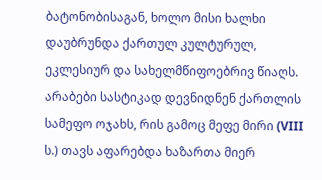ბატონობისაგან, ხოლო მისი ხალხი დაუბრუნდა ქართულ კულტურულ, ეკლესიურ და სახელმწიფოებრივ წიაღს. არაბები სასტიკად დევნიდნენ ქართლის სამეფო ოჯახს, რის გამოც მეფე მირი (VIII ს.) თავს აფარებდა ხაზართა მიერ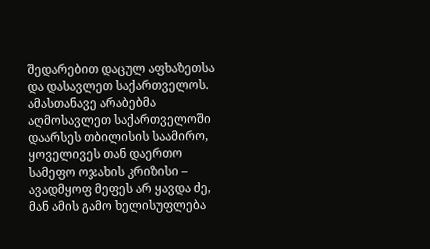შედარებით დაცულ აფხაზეთსა და დასავლეთ საქართველოს. ამასთანავე არაბებმა აღმოსავლეთ საქართველოში დაარსეს თბილისის საამირო, ყოველივეს თან დაერთო სამეფო ოჯახის კრიზისი – ავადმყოფ მეფეს არ ყავდა ძე, მან ამის გამო ხელისუფლება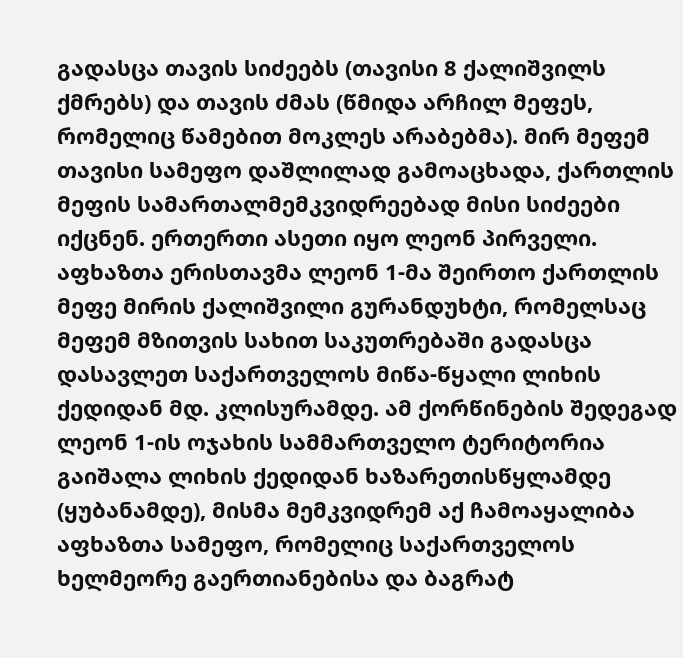გადასცა თავის სიძეებს (თავისი 8 ქალიშვილს ქმრებს) და თავის ძმას (წმიდა არჩილ მეფეს, რომელიც წამებით მოკლეს არაბებმა). მირ მეფემ თავისი სამეფო დაშლილად გამოაცხადა, ქართლის მეფის სამართალმემკვიდრეებად მისი სიძეები იქცნენ. ერთერთი ასეთი იყო ლეონ პირველი. აფხაზთა ერისთავმა ლეონ 1-მა შეირთო ქართლის მეფე მირის ქალიშვილი გურანდუხტი, რომელსაც მეფემ მზითვის სახით საკუთრებაში გადასცა დასავლეთ საქართველოს მიწა-წყალი ლიხის ქედიდან მდ. კლისურამდე. ამ ქორწინების შედეგად ლეონ 1-ის ოჯახის სამმართველო ტერიტორია გაიშალა ლიხის ქედიდან ხაზარეთისწყლამდე (ყუბანამდე), მისმა მემკვიდრემ აქ ჩამოაყალიბა აფხაზთა სამეფო, რომელიც საქართველოს ხელმეორე გაერთიანებისა და ბაგრატ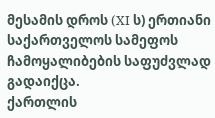მესამის დროს (XI ს) ერთიანი საქართველოს სამეფოს ჩამოყალიბების საფუძვლად გადაიქცა.
ქართლის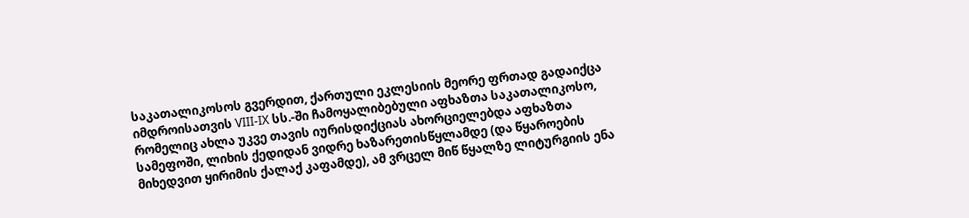საკათალიკოსოს გვერდით, ქართული ეკლესიის მეორე ფრთად გადაიქცა იმდროისათვის VIII-IX სს.-ში ჩამოყალიბებული აფხაზთა საკათალიკოსო, რომელიც ახლა უკვე თავის იურისდიქციას ახორციელებდა აფხაზთა სამეფოში, ლიხის ქედიდან ვიდრე ხაზარეთისწყლამდე (და წყაროების მიხედვით ყირიმის ქალაქ კაფამდე), ამ ვრცელ მიწ წყალზე ლიტურგიის ენა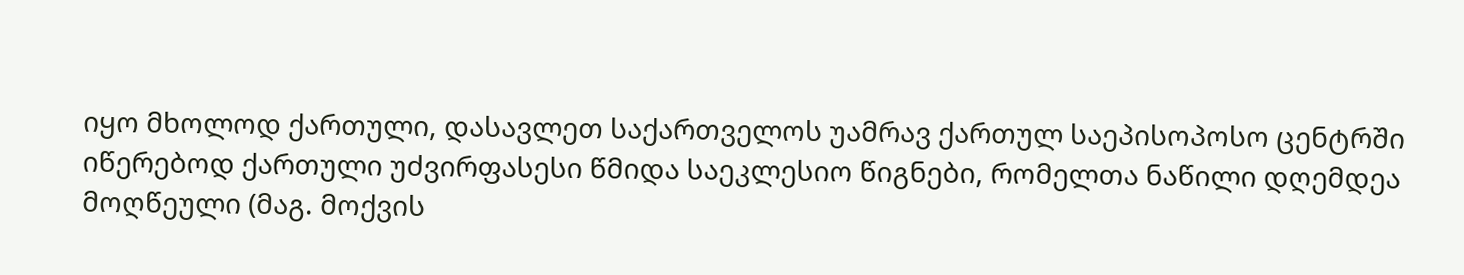იყო მხოლოდ ქართული, დასავლეთ საქართველოს უამრავ ქართულ საეპისოპოსო ცენტრში იწერებოდ ქართული უძვირფასესი წმიდა საეკლესიო წიგნები, რომელთა ნაწილი დღემდეა მოღწეული (მაგ. მოქვის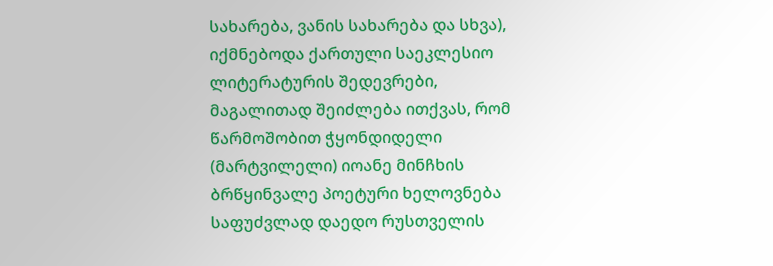სახარება, ვანის სახარება და სხვა), იქმნებოდა ქართული საეკლესიო ლიტერატურის შედევრები, მაგალითად შეიძლება ითქვას, რომ წარმოშობით ჭყონდიდელი (მარტვილელი) იოანე მინჩხის ბრწყინვალე პოეტური ხელოვნება საფუძვლად დაედო რუსთველის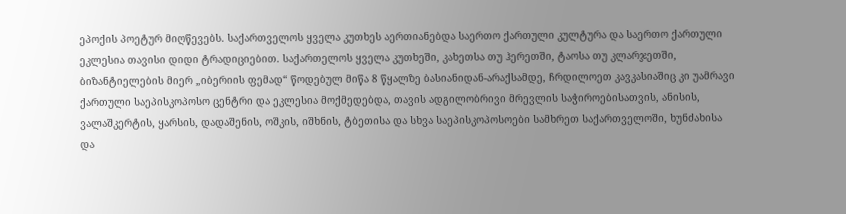ეპოქის პოეტურ მიღწევებს. საქართველოს ყველა კუთხეს აერთიანებდა საერთო ქართული კულტურა და საერთო ქართული ეკლესია თავისი დიდი ტრადიციებით. საქართელოს ყველა კუთხეში, კახეთსა თუ ჰერეთში, ტაოსა თუ კლარჯეთში, ბიზანტიელების მიერ „იბერიის ფემად“ წოდებულ მიწა 8 წყალზე ბასიანიდან-არაქსამდე, ჩრდილოეთ კავკასიაშიც კი უამრავი ქართული საეპისკოპოსო ცენტრი და ეკლესია მოქმედებდა, თავის ადგილობრივი მრევლის საჭიროებისათვის, ანისის, ვალაშკერტის, ყარსის, დადაშენის, ოშკის, იშხნის, ტბეთისა და სხვა საეპისკოპოსოები სამხრეთ საქართველოში, ხუნძახისა და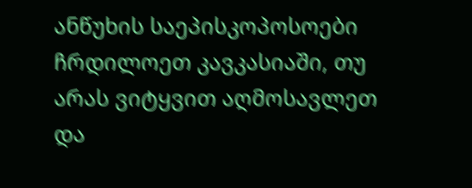ანწუხის საეპისკოპოსოები ჩრდილოეთ კავკასიაში, თუ არას ვიტყვით აღმოსავლეთ და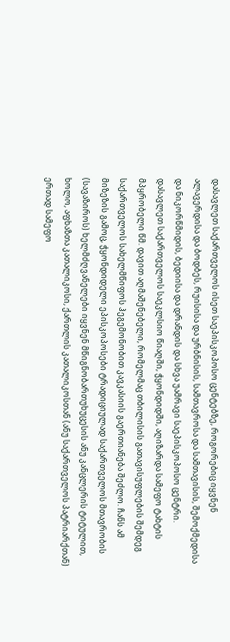დასავლეთ საქართველოს ისეთ საეპისკოპოსო ცენტებზე, როგორებიც იყვნენ ალავერდისა და ბოდბეს, რუისისა და ურბნისის, სამთავროსა და სამთავისის, შემოქმედისა და ნიკორწმიდის, ბედიისა და დრანდის და სხვა უამრავი საეპისკოპოსო ცენტრი. დასავლეთ საქართველოს საეკლსიო წიაღში, ჭყონდიდში, აღიზარდა სამეფო ტახტის მპყრობელი წმ. დავით აღმაშენებელი, რომელმაც თბილისის გათავისუფლების შემდეგ საქართველოს სახელმწიფოს ჰეგემონობით კავკასიის გაერთიანება შეძლო. ჩანს ამ მიზეზის გამოც, ჭყონდიდელი ეპისკოპოსები ტრადიციულად საქართველოს მთავრობის (სავაზიროს) ხელმძღვანელები იყვნენ მწიგნობართუხუცესის ანუ კანცლერის ტიტულით, ხოლო, აფხაზთა კათალიკოსი, ქართლის კათალიკოსთან (ანუ საქართველოს პატრიარქთან) ერთად სამეფო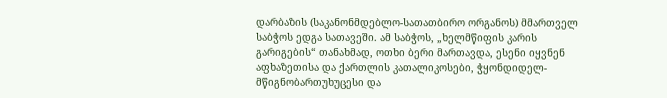დარბაზის (საკანონმდებლო-სათათბირო ორგანოს) მმართველ საბჭოს ედგა სათავეში. ამ საბჭოს, „ხელმწიფის კარის გარიგების“ თანახმად, ოთხი ბერი მართავდა, ესენი იყვნენ აფხაზეთისა და ქართლის კათალიკოსები, ჭყონდიდელ-მწიგნობართუხუცესი და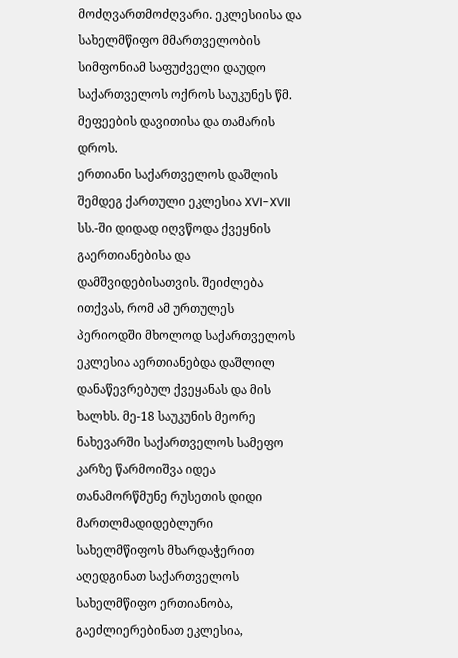მოძღვართმოძღვარი. ეკლესიისა და სახელმწიფო მმართველობის სიმფონიამ საფუძველი დაუდო საქართველოს ოქროს საუკუნეს წმ. მეფეების დავითისა და თამარის დროს.
ერთიანი საქართველოს დაშლის შემდეგ ქართული ეკლესია XVI-XVII სს.-ში დიდად იღვწოდა ქვეყნის გაერთიანებისა და დამშვიდებისათვის. შეიძლება ითქვას, რომ ამ ურთულეს პერიოდში მხოლოდ საქართველოს ეკლესია აერთიანებდა დაშლილ დანაწევრებულ ქვეყანას და მის ხალხს. მე-18 საუკუნის მეორე ნახევარში საქართველოს სამეფო კარზე წარმოიშვა იდეა თანამორწმუნე რუსეთის დიდი მართლმადიდებლური სახელმწიფოს მხარდაჭერით აღედგინათ საქართველოს სახელმწიფო ერთიანობა, გაეძლიერებინათ ეკლესია,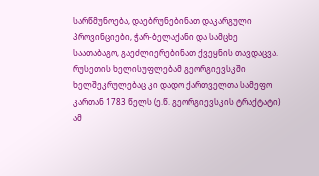სარწმუნოება, დაებრუნებინათ დაკარგული პროვინციები, ჭარ-ბელაქანი და სამცხე საათაბაგო, გაეძლიერებინათ ქვეყნის თავდაცვა. რუსეთის ხელისუფლებამ გეორგიევსკში ხელშეკრულებაც კი დადო ქართველთა სამეფო კართან 1783 წელს (ე.წ. გეორგიევსკის ტრაქტატი) ამ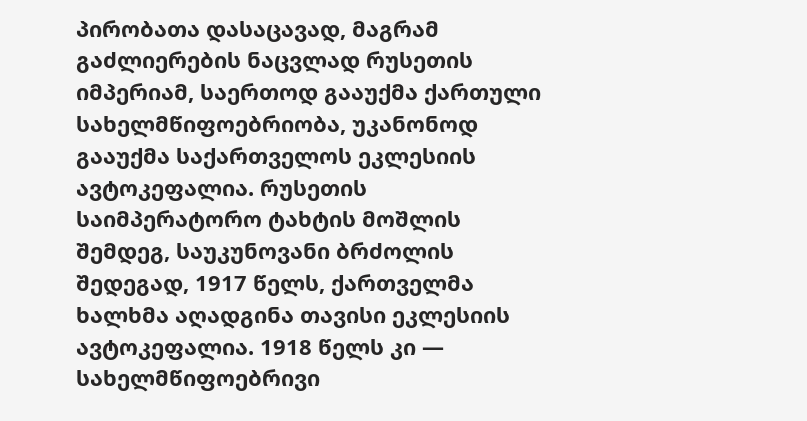პირობათა დასაცავად, მაგრამ გაძლიერების ნაცვლად რუსეთის იმპერიამ, საერთოდ გააუქმა ქართული სახელმწიფოებრიობა, უკანონოდ გააუქმა საქართველოს ეკლესიის ავტოკეფალია. რუსეთის საიმპერატორო ტახტის მოშლის შემდეგ, საუკუნოვანი ბრძოლის შედეგად, 1917 წელს, ქართველმა ხალხმა აღადგინა თავისი ეკლესიის ავტოკეფალია. 1918 წელს კი — სახელმწიფოებრივი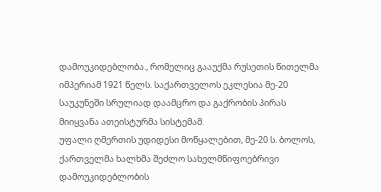დამოუკიდებლობა., რომელიც გააუქმა რუსეთის წითელმა იმპერიამ 1921 წელს. საქართველოს ეკლესია მე-20 საუკუნეში სრულიად დაამცრო და გაქრობის პირას მიიყვანა ათეისტურმა სისტემამ.
უფალი ღმერთის უდიდესი მოწყალებით, მე-20 ს. ბოლოს, ქართველმა ხალხმა შეძლო სახელმწიფოებრივი დამოუკიდებლობის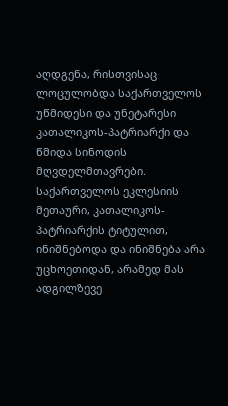აღდგენა, რისთვისაც ლოცულობდა საქართველოს უწმიდესი და უნეტარესი კათალიკოს-პატრიარქი და წმიდა სინოდის მღვდელმთავრები. საქართველოს ეკლესიის მეთაური, კათალიკოს-პატრიარქის ტიტულით, ინიშნებოდა და ინიშნება არა უცხოეთიდან, არამედ მას ადგილზევე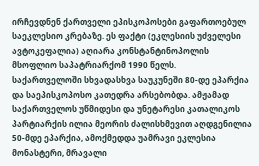ირჩევდნენ ქართველი ეპისკოპოსები გაფართოებულ საეკლესიო კრებაზე. ეს ფაქტი (ეკლესიის უძველესი ავტოკეფალია) აღიარა კონსტანტინოპოლის მსოფლიო საპატრიარქომ 1990 წელს.
საქართველოში სხვადასხვა საუკუნეში 80-დე ეპარქია და საეპისკოპოსო კათედრა არსებობდა. ამჟამად საქართველოს უწმიდესი და უნეტარესი კათალიკოს პარტიარქის ილია მეორის ძალისხმევით აღდგენილია 50-მდე ეპარქია, ამოქმედდა უამრავი ეკლესია მონასტერი, მრავალი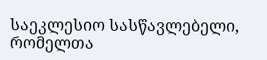საეკლესიო სასწავლებელი, რომელთა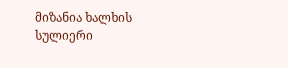მიზანია ხალხის სულიერი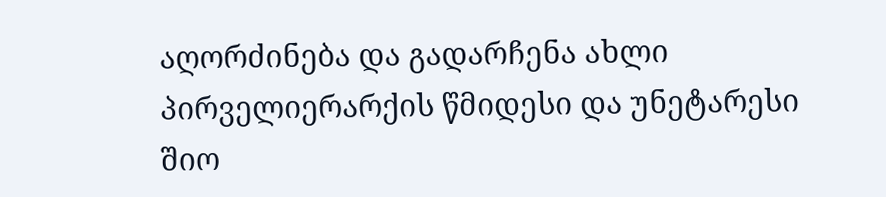აღორძინება და გადარჩენა ახლი პირველიერარქის წმიდესი და უნეტარესი შიო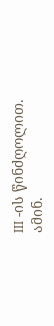III -ის წინძღოლით. ამინ.